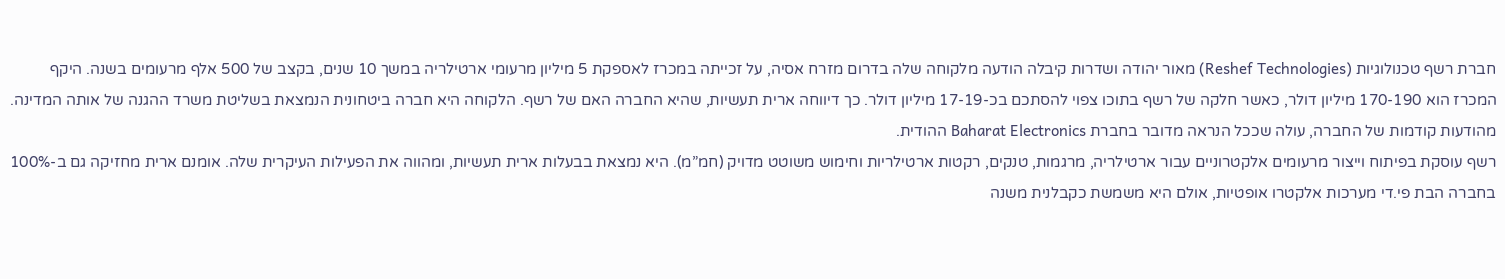חברת רשף טכנולוגיות (Reshef Technologies) מאור יהודה ושדרות קיבלה הודעה מלקוחה שלה בדרום מזרח אסיה, על זכייתה במכרז לאספקת 5 מיליון מרעומי ארטילריה במשך 10 שנים, בקצב של 500 אלף מרעומים בשנה. היקף המכרז הוא 170-190 מיליון דולר, כאשר חלקה של רשף בתוכו צפוי להסתכם בכ-17-19 מיליון דולר. כך דיווחה ארית תעשיות, שהיא החברה האם של רשף. הלקוחה היא חברה ביטחונית הנמצאת בשליטת משרד ההגנה של אותה המדינה. מהודעות קודמות של החברה, עולה שככל הנראה מדובר בחברת Baharat Electronics ההודית.
רשף עוסקת בפיתוח וייצור מרעומים אלקטרוניים עבור ארטילריה, מרגמות, טנקים, רקטות ארטילריות וחימוש משוטט מדויק (חמ”מ). היא נמצאת בבעלות ארית תעשיות, ומהווה את הפעילות העיקרית שלה. אומנם ארית מחזיקה גם ב-100% בחברה הבת פי.די מערכות אלקטרו אופטיות, אולם היא משמשת כקבלנית משנה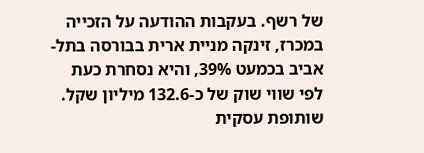של רשף. בעקבות ההודעה על הזכייה במכרז, זינקה מניית ארית בבורסה בתל-אביב בכמעט 39%, והיא נסחרת כעת לפי שווי שוק של כ-132.6 מיליון שקל.
שותופת עסקית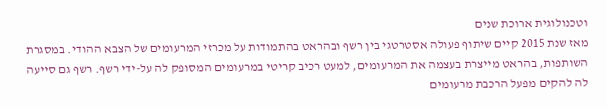וטכנולוגית ארוכת שנים
מאז שנת 2015 קיים שיתוף פעולה אסטרטגי בין רשף ובהראט בהתמודות על מכרזי המרעומים של הצבא ההודי. במסגרת השותפות, בהראט מייצרת בעצמה את המרעומים, למעט רכיב קריטי במרעומים המסופק לה על-ידי רשף. רשף גם סייעה לה להקים מפעל הרכבת מרעומים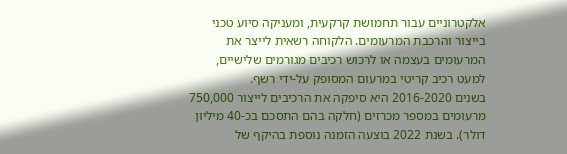אלקטרוניים עבור תחמושת קרקעית, ומעניקה סיוע טכני בייצור והרכבת המרעומים. הלקוחה רשאית לייצר את המרעומים בעצמה או לרכוש רכיבים מגורמים שלישיים, למעט רכיב קריטי במרעום המסופק על-ידי רשף.
בשנים 2016-2020 היא סיפקה את הרכיבים לייצור 750,000 מרעומים במספר מכרזים (חלקה בהם התסכם בכ-40 מיליון דולר). בשנת 2022 בוצעה הזמנה נוספת בהיקף של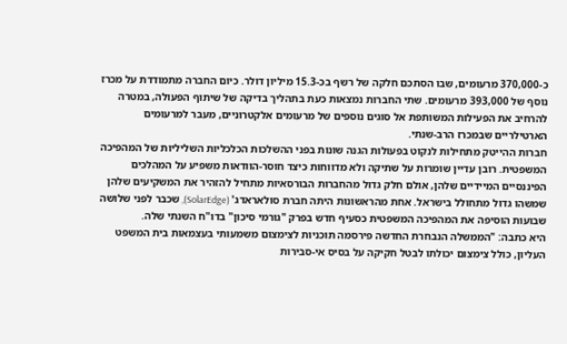כ-370,000 מרעומים, שבו הסתכם חלקה של רשף בכ-15.3 מיליון דולר. כיום החברה מתמודדת על מכרז נוסף של 393,000 מרעומים. שתי החברות נמצאות כעת בתהליך בדיקה של שיתוף הפעולה, במטרה להרחיב את הפעילות המשותפת אל סוגים נוספים של מרעומים אלקטרוניים, מעבר למרעומים הארטילריים שבמכרז הרב-שנתי.
חברות ההייטק מתחילות לנקוט בפעולות הגנה שונות בפני ההשלכות הכלכליות השליליות של המהפיכה המשפטית. רובן עדיין שומרות על שתיקה ולא מדווחות כיצד חוסר-הוודאות משפיע על המהלכים הפיננסיים המיידיים שלהן, אולם חלק גדול מהחברות הבורסאיות מתחיל להזהיר את המשקיעים שלהן שמשהו גדול מתחולל בישראל. אחת מהראשונות היתה חברת סולאראדג' (SolarEdge), שכבר לפני שלושה שבועות הוסיפה את המהפיכה המשפטית כסעיף חדש בפרק "גורמי סיכון" בדו"ח השנתי שלה.
היא כתבה: "הממשלה הנבחרת החדשה פירסמה תוכניות לצימצום משמעותי בעצמאות בית המשפט העליון, כולל צימצום יכולתו לבטל חקיקה על בסיס אי-סבירות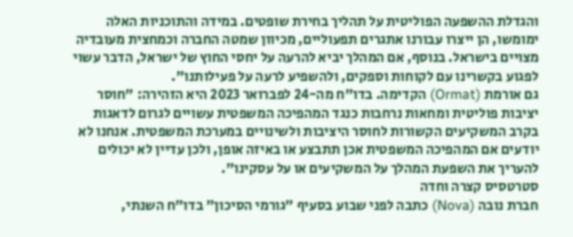והגדלת ההשפעה הפוליטית על תהליך בחירת שופטים. במידה והתוכניות האלה ימומשו, הן ייצרו עבורנו אתגרים תפעוליים, מכיוון שמטה החברה וכמחצית מעובדיה מצויים בישראל. בנוסף, אם המהלך יביא להרעה על יחסי החוץ של ישראל, הדבר עשוי לפגוע בקשרינו עם לקוחות וספקים, ולהשפיע לרעה על פעילותנו".
גם אורמת (Ormat) הקדימה. בדו"ח מה-24 לפברואר 2023 היא הזהירה: "חוסר יציבות פוליטית ומחאות נרחבות כנגד המהפיכה המשפטית עשויים לגרום לדאגות בקרב המשקיעים הקשורות לחוסר היציבות ולשינויים במערכת המשפטית. אנחנו לא יודעים אם המהפיכה המשפטית אכן תתבצע או באיזה אופן, ולכן עדיין לא יכולים להעריך את השפעת המהלך על המשקיעים או על עסקינו".
סטרטסיס קצרה וחדה
חברת נובה (Nova) כתבה לפני שבוע בסעיף "גורמי הסיכון" בדו"ח השנתי,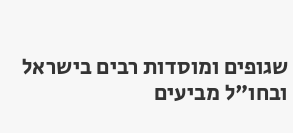שגופים ומוסדות רבים בישראל ובחו"ל מביעים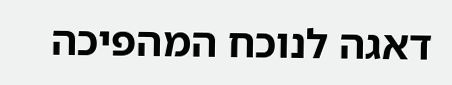דאגה לנוכח המהפיכה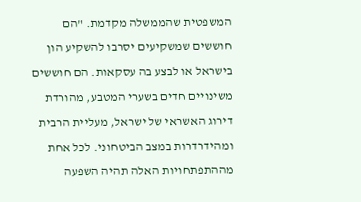המשפטית שהממשלה מקדמת. "הם חוששים שמשקיעים יסרבו להשקיע הון בישראל או לבצע בה עסקאות. הם חוששים משינויים חדים בשערי המטבע, מהורדת דירוג האשראי של ישראל, מעליית הרבית ומהידרדרות במצב הביטחוני. לכל אחת מההתפתחויות האלה תהיה השפעה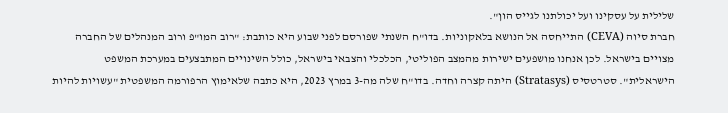שלילית על עסקינו ועל יכולתנו לגייס הון".
חברת סיוה (CEVA) התייחסה אל הנושא בלאקוניות. בדו"ח השנתי שפורסם לפני שבוע היא כותבת: "רוב המו"פ ורוב המנהלים של החברה מצויים בישראל. לכן אנחנו מושפעים ישירות מהמצב הפוליטי, הכלכלי והצבאי בישראל, כולל השינויים המתבצעים במערכת המשפט הישראלית". סטרטסיס (Stratasys) היתה קצרה וחדה. בדו"ח שלה מה-3 במרץ 2023, היא כתבה שלאימוץ הרפורמה המשפטית "עשויות להיות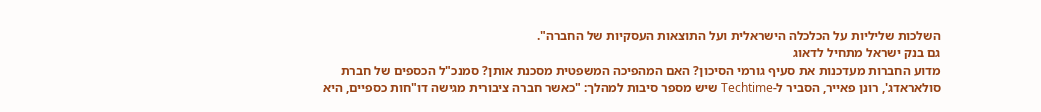השלכות שליליות על הכלכלה הישראלית ועל התוצאות העסקיות של החברה".
גם בנק ישראל מתחיל לדאוג
מדוע החברות מעדכנות את סעיף גורמי הסיכון? האם המהפיכה המשפטית מסכנת אותן? סמנכ"ל הכספים של חברת סולאראדג', רונן פאייר, הסביר ל-Techtime שיש מספר סיבות למהלך: "כאשר חברה ציבורית מגישה דו"חות כספיים, היא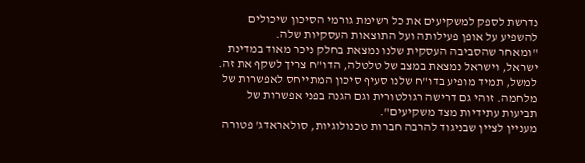נדרשת לספק למשקיעים את כל רשימת גורמי הסיכון שיכולים להשפיע על אופן פעילותה ועל התוצאות העסקיות שלה.
"ומאחר שהסביבה העסקית שלנו נמצאת בחלק ניכר מאוד במדינת ישראל, וישראל נמצאת במצב של טלטלה, הדו"ח צריך לשקף את זה. למשל, תמיד מופיע בדו"ח שלנו סעיף סיכון המתייחס לאפשרות של מלחמה. זוהי גם דרישה רגולטורית וגם הגנה בפני אפשרות של תביעות עתידיות מצד משקיעים".
מעניין לציין שבניגוד להרבה חברות טכנולוגיות, סולאראדג' פטורה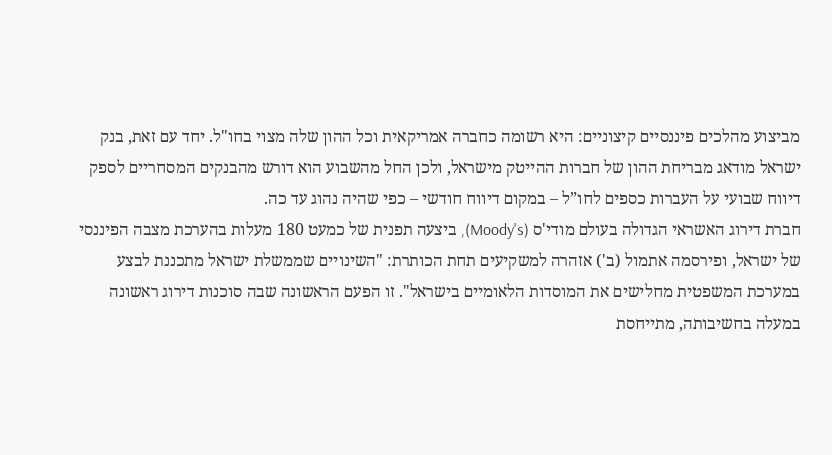מביצוע מהלכים פיננסיים קיצוניים: היא רשומה כחברה אמריקאית וכל ההון שלה מצוי בחו"ל. יחד עם זאת, בנק ישראל מודאג מבריחת ההון של חברות ההייטק מישראל, ולכן החל מהשבוע הוא דורש מהבנקים המסחריים לספק דיווח שבועי על העברות כספים לחו”ל – במקום דיווח חודשי – כפי שהיה נהוג עד כה.
חברת דירוג האשראי הגדולה בעולם מודי'ס (Moody's), ביצעה תפנית של כמעט 180 מעלות בהערכת מצבה הפיננסי של ישראל, ופירסמה אתמול (ב') אזהרה למשקיעים תחת הכותרת: "השינויים שממשלת ישראל מתכננת לבצע במערכת המשפטית מחלישים את המוסדות הלאומיים בישראל". זו הפעם הראשונה שבה סוכנות דירוג ראשונה במעלה בחשיבותה, מתייחסת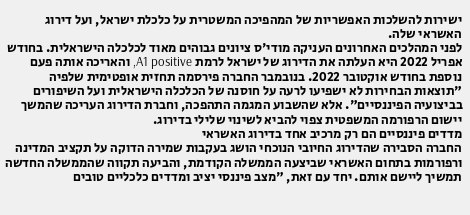ישירות להשלכות האפשריות של המהפיכה המשטרית על כלכלת ישראל, ועל דירוג האשראי שלה.
לפני המהלכים האחרונים העניקה מודי'ס ציונים גבוהים מאוד לכלכלה הישראלית. בחודש אפריל 2022 היא העלתה את הדירוג של ישראל לרמת A1 positive, והאריכה אותה פעם נוספת בחודש אוקטובר 2022. בנובמבר החברה פירסמה תחזית אופטימית שלפיה "תוצאות הבחירות לא ישפיעו לרעה על חוסנה של הכלכלה הישראלית ועל השיפורים בביצועיה הפיננסיים". אלא שהשבוע המגמה התהפכה, וחברת הדירוג העריכה שהמשך יישום הרפורמה המשפטית צפוי להביא לשינוי שלילי בדירוג.
מדדים פיננסיים הם רק מרכיב אחד בדירוג האשראי
החברה הסבירה שהדירוג החיובי הנוכחי הושג בעקבות שמירה הדוקה על תקציב המדינה ורפורמות בתחום האשראי שביצעה הממשלה הקודמת, והביעה תקווה שהממשלה החדשה תמשיך ליישם אותם. יחד עם זאת, "מצב פיננסי יציב ומדדים כלכליים טובים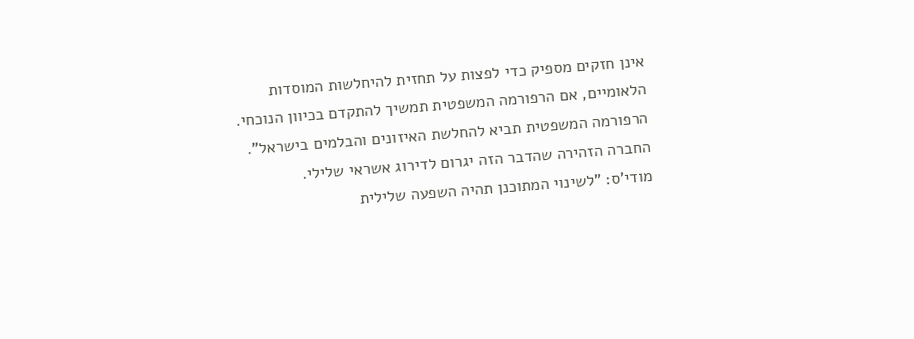אינן חזקים מספיק כדי לפצות על תחזית להיחלשות המוסדות הלאומיים, אם הרפורמה המשפטית תמשיך להתקדם בכיוון הנוכחי. הרפורמה המשפטית תביא להחלשת האיזונים והבלמים בישראל". החברה הזהירה שהדבר הזה יגרום לדירוג אשראי שלילי.
מודי'ס: "לשינוי המתוכנן תהיה השפעה שלילית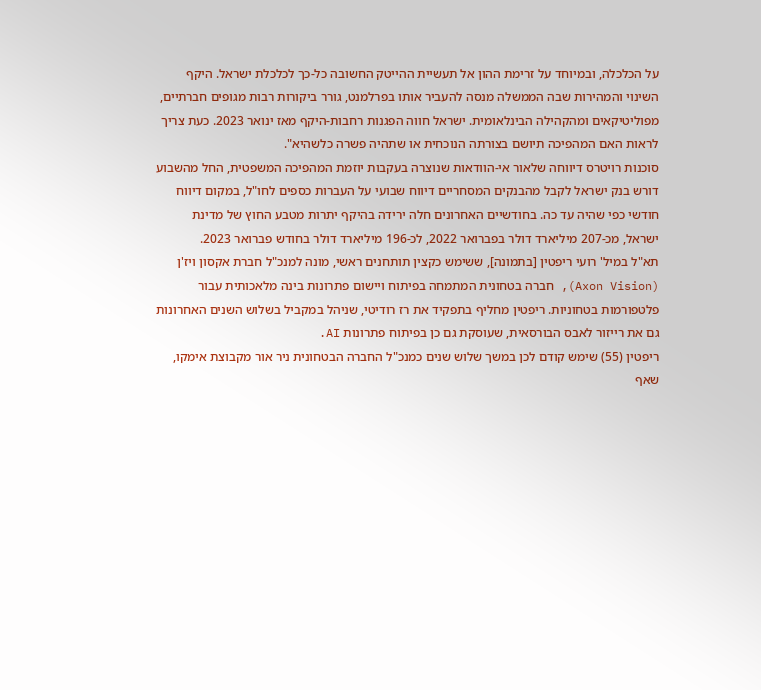על הכלכלה, ובמיוחד על זרימת ההון אל תעשיית ההייטק החשובה כל-כך לכלכלת ישראל. היקף השינוי והמהירות שבה הממשלה מנסה להעביר אותו בפרלמנט, גורר ביקורות רבות מגופים חברתיים, מפוליטיקאים ומהקהילה הבינלאומית. ישראל חווה הפגנות רחבות-היקף מאז ינואר 2023. כעת צריך לראות האם המהפיכה תיושם בצורתה הנוכחית או שתהיה פשרה כלשהיא".
סוכנות רויטרס דיווחה שלאור אי-הוודאות שנוצרה בעקבות יוזמת המהפיכה המשפטית, החל מהשבוע דורש בנק ישראל לקבל מהבנקים המסחריים דיווח שבועי על העברות כספים לחו"ל, במקום דיווח חודשי כפי שהיה עד כה. בחודשיים האחרונים חלה ירידה בהיקף יתרות מטבע החוץ של מדינת ישראל, מכ-207 מיליארד דולר בפברואר 2022, לכ-196 מיליארד דולר בחודש פברואר 2023.
תא"ל במיל' רועי ריפטין [בתמונה], ששימש כקצין תותחנים ראשי, מונה למנכ"ל חברת אקסון ויז'ן (Axon Vision), חברה בטחונית המתמחה בפיתוח ויישום פתרונות בינה מלאכותית עבור פלטפורמות בטחוניות. ריפטין מחליף בתפקיד את רז רודיטי, שניהל במקביל בשלוש השנים האחרונות גם את רייזור לאבס הבורסאית, שעוסקת גם כן בפיתוח פתרונות AI.
ריפטין (55) שימש קודם לכן במשך שלוש שנים כמנכ"ל החברה הבטחונית ניר אור מקבוצת אימקו, שאף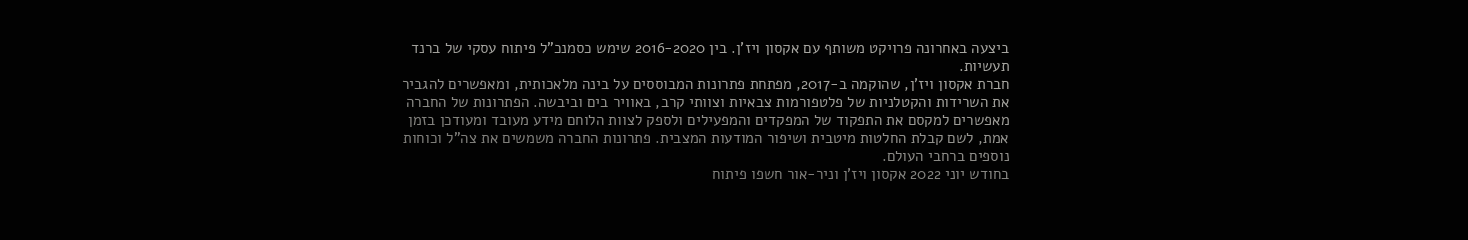ביצעה באחרונה פרויקט משותף עם אקסון ויז'ן. בין 2016-2020 שימש כסמנכ"ל פיתוח עסקי של ברנד תעשיות.
חברת אקסון ויז'ן, שהוקמה ב-2017, מפתחת פתרונות המבוססים על בינה מלאכותית, ומאפשרים להגביר את השרידות והקטלניות של פלטפורמות צבאיות וצוותי קרב, באוויר בים וביבשה. הפתרונות של החברה מאפשרים למקסם את התפקוד של המפקדים והמפעילים ולספק לצוות הלוחם מידע מעובד ומעודכן בזמן אמת, לשם קבלת החלטות מיטבית ושיפור המודעות המצבית. פתרונות החברה משמשים את צה"ל וכוחות נוספים ברחבי העולם.
בחודש יוני 2022 אקסון ויז'ן וניר-אור חשפו פיתוח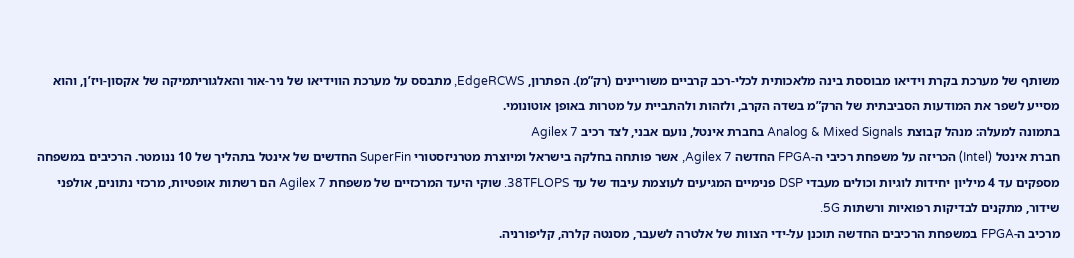משותף של מערכת בקרת וידיאו מבוססת בינה מלאכותית לכלי-רכב קרביים משוריינים (רק”מ). הפתרון, EdgeRCWS, מתבסס על מערכת הווידיאו של ניר-אור והאלגוריתמיקה של אקסון-ויז’ן, והוא מסייע לשפר את המודעות הסביבתית של הרק”מ בשדה הקרב, ולזהות ולהתביית על מטרות באופן אוטונומי.
בתמונה למעלה: מנהל קבוצת Analog & Mixed Signals בחברת אינטל, נועם אבני, לצד רכיב Agilex 7
חברת אינטל (Intel) הכריזה על משפחת רכיבי ה-FPGA החדשה Agilex 7, אשר פותחה בחלקה בישראל ומיוצרת מטרניזסטורי SuperFin החדשים של אינטל בתהליך של 10 ננומטר. הרכיבים במשפחה מספקים עד 4 מיליון יחידות לוגיות וכולים מעבדי DSP פנימיים המגיעים לעוצמת עיבוד של עד 38TFLOPS. שוקי היעד המרכזיים של משפחת Agilex 7 הם רשתות אופטיות, מרכזי נתונים, אולפני שידור, מתקנים לבדיקות רפואיות ורשתות 5G.
מרכיב ה-FPGA במשפחת הרכיבים החדשה תוכנן על-ידי הצוות של אלטרה לשעבר, מסנטה קלרה, קליפורניה.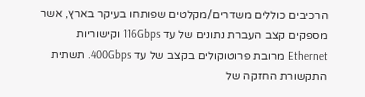הרכיבים כוללים משדרים/מקלטים שפותחו בעיקר בארץ, אשר מספקים קצב העברת נתונים של עד 116Gbps וקישוריות Ethernet מרובת פרוטוקולים בקצב של עד 400Gbps. תשתית התקשורת החזקה של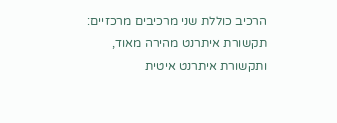הרכיב כוללת שני מרכיבים מרכזיים: תקשורת איתרנט מהירה מאוד, ותקשורת איתרנט איטית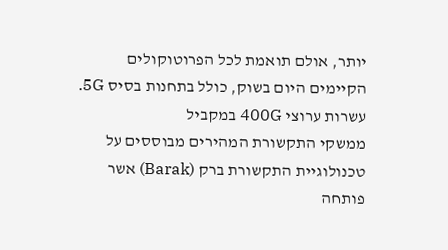יותר, אולם תואמת לכל הפרוטוקולים הקיימים היום בשוק, כולל בתחנות בסיס 5G.
עשרות ערוצי 400G במקביל
ממשקי התקשורת המהירים מבוססים על טכנולוגיית התקשורת ברק (Barak) אשר פותחה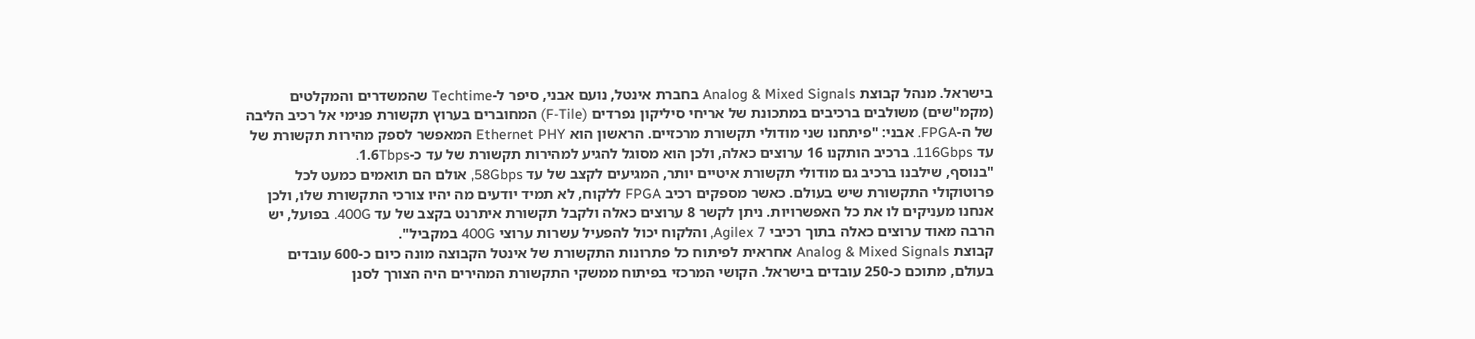בישראל. מנהל קבוצת Analog & Mixed Signals בחברת אינטל, נועם אבני, סיפר ל-Techtime שהמשדרים והמקלטים (מקמ"שים) משולבים ברכיבים במתכונת של אריחי סיליקון נפרדים (F-Tile) המחוברים בערוץ תקשורת פנימי אל רכיב הליבה של ה-FPGA. אבני: "פיתחנו שני מודולי תקשורת מרכזיים. הראשון הוא Ethernet PHY המאפשר לספק מהירות תקשורת של עד 116Gbps. ברכיב הותקנו 16 ערוצים כאלה, ולכן הוא מסוגל להגיע למהירות תקשורת של עד כ-1.6Tbps.
"בנוסף, שילבנו ברכיב גם מודולי תקשורת איטיים יותר, המגיעים לקצב של עד 58Gbps, אולם הם תואמים כמעט לכל פרוטוקולי התקשורת שיש בעולם. כאשר מספקים רכיב FPGA ללקוח, לא תמיד יודעים מה יהיו צורכי התקשורת שלו, ולכן אנחנו מעניקים לו את כל האפשרויות. ניתן לקשר 8 ערוצים כאלה ולקבל תקשורת איתרנט בקצב של עד 400G. בפועל, יש הרבה מאוד ערוצים כאלה בתוך רכיבי Agilex 7, והלקוח יכול להפעיל עשרות ערוצי 400G במקביל".
קבוצת Analog & Mixed Signals אחראית לפיתוח כל פתרונות התקשורת של אינטל הקבוצה מונה כיום כ-600 עובדים בעולם, מתוכם כ-250 עובדים בישראל. הקושי המרכזי בפיתוח ממשקי התקשורת המהירים היה הצורך לסנן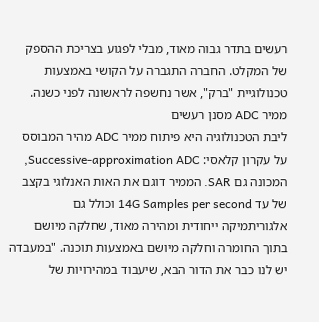רעשים בתדר גבוה מאוד, מבלי לפגוע בצריכת ההספק של המקלט. החברה התגברה על הקושי באמצעות טכנולוגיית "ברק", אשר נחשפה לראשונה לפני כשנה.
ממיר ADC מסנן רעשים
ליבת הטכנולוגיה היא פיתוח ממיר ADC מהיר המבוסס על עקרון קלאסי: Successive-approximation ADC, המכונה גם SAR. הממיר דוגם את האות האנלוגי בקצב של עד 14G Samples per second וכולל גם אלגוריתמיקה ייחודית ומהירה מאוד, שחלקה מיושם בתוך החומרה וחלקה מיושם באמצעות תוכנה. "במעבדה יש לנו כבר את הדור הבא, שיעבוד במהירויות של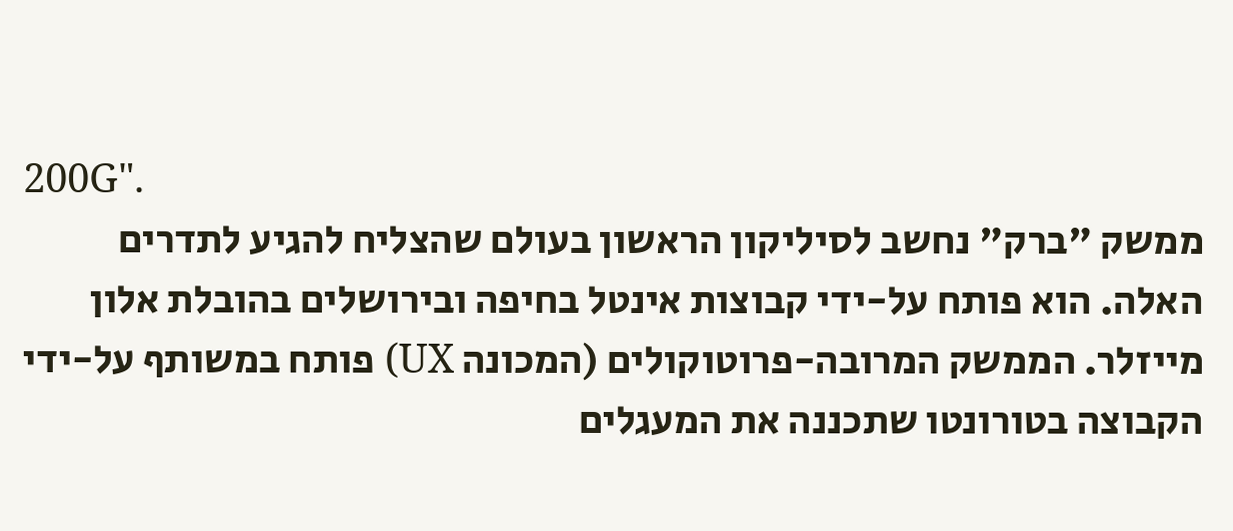200G".
ממשק "ברק" נחשב לסיליקון הראשון בעולם שהצליח להגיע לתדרים האלה. הוא פותח על-ידי קבוצות אינטל בחיפה ובירושלים בהובלת אלון מייזלר. הממשק המרובה-פרוטוקולים (המכונה UX) פותח במשותף על-ידי הקבוצה בטורונטו שתכננה את המעגלים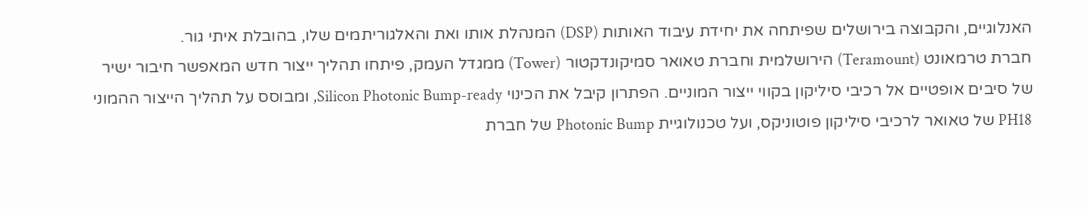האנלוגיים, והקבוצה בירושלים שפיתחה את יחידת עיבוד האותות (DSP) המנהלת אותו ואת והאלגוריתמים שלו, בהובלת איתי גור.
חברת טרמאונט (Teramount) הירושלמית וחברת טאואר סמיקונדקטור (Tower) ממגדל העמק, פיתחו תהליך ייצור חדש המאפשר חיבור ישיר של סיבים אופטיים אל רכיבי סיליקון בקווי ייצור המוניים. הפתרון קיבל את הכינוי Silicon Photonic Bump-ready, ומבוסס על תהליך הייצור ההמוני PH18 של טאואר לרכיבי סיליקון פוטוניקס, ועל טכנולוגיית Photonic Bump של חברת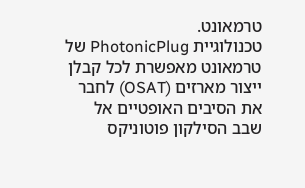טרמאונט.
טכנולוגיית PhotonicPlug של טרמאונט מאפשרת לכל קבלן ייצור מארזים (OSAT) לחבר את הסיבים האופטיים אל שבב הסילקון פוטוניקס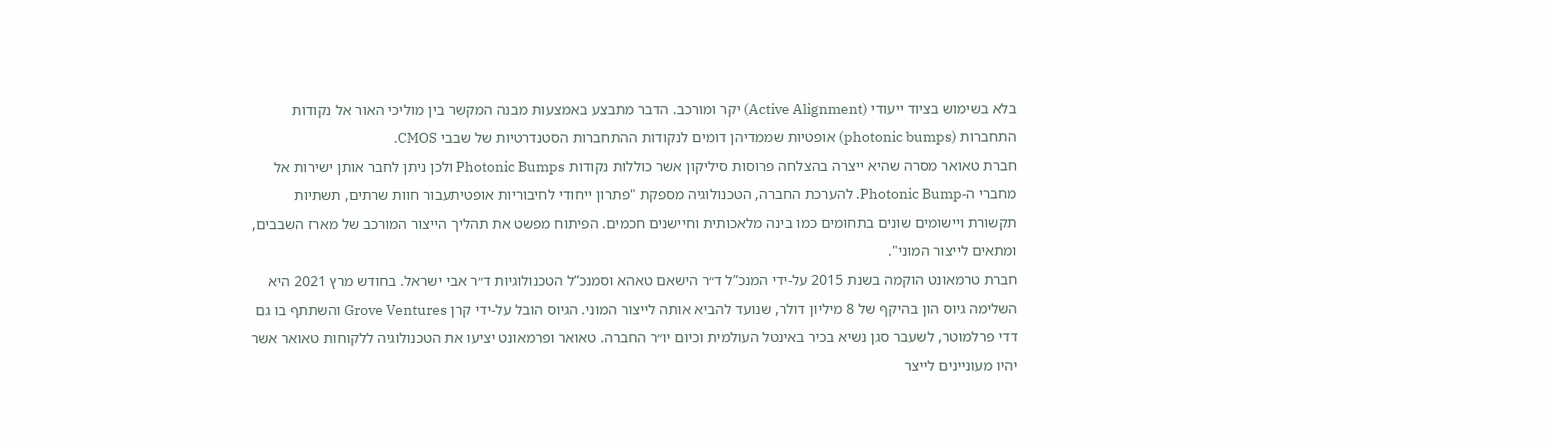בלא בשימוש בציוד ייעודי (Active Alignment) יקר ומורכב. הדבר מתבצע באמצעות מבנה המקשר בין מוליכי האור אל נקודות התחברות (photonic bumps) אופטיות שממדיהן דומים לנקודות ההתחברות הסטנדרטיות של שבבי CMOS.
חברת טאואר מסרה שהיא ייצרה בהצלחה פרוסות סיליקון אשר כוללות נקודות Photonic Bumps ולכן ניתן לחבר אותן ישירות אל מחברי ה-Photonic Bump. להערכת החברה, הטכנולוגיה מספקת "פתרון ייחודי לחיבוריות אופטיתעבור חוות שרתים, תשתיות תקשורת ויישומים שונים בתחומים כמו בינה מלאכותית וחיישנים חכמים. הפיתוח מפשט את תהליך הייצור המורכב של מארז השבבים, ומתאים לייצור המוני".
חברת טרמאונט הוקמה בשנת 2015 על-ידי המנכ”ל ד״ר הישאם טאהא וסמנכ”ל הטכנולוגיות ד״ר אבי ישראל. בחודש מרץ 2021 היא השלימה גיוס הון בהיקף של 8 מיליון דולר, שנועד להביא אותה לייצור המוני. הגיוס הובל על-ידי קרן Grove Ventures והשתתף בו גם דדי פרלמוטר, לשעבר סגן נשיא בכיר באינטל העולמית וכיום יו״ר החברה. טאואר ופרמאונט יציעו את הטכנולוגיה ללקוחות טאואר אשר יהיו מעוניינים לייצר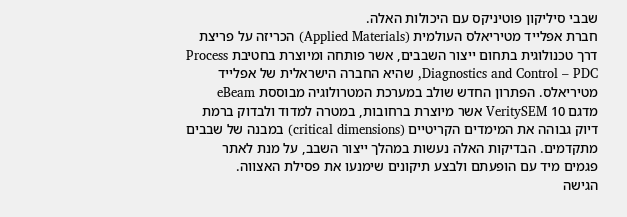שבבי סיליקון פוטיניקס עם היכולות האלה.
חברת אפלייד מטיריאלס העולמית (Applied Materials) הכריזה על פריצת דרך טכנולוגית בתחום ייצור השבבים, אשר פותחה ומיוצרת בחטיבת Process Diagnostics and Control – PDC, שהיא החברה הישראלית של אפלייד מטיריאלס. הפתרון החדש שולב במערכת המטרולוגיה מבוססת eBeam מדגם 10 VeritySEM אשר מיוצרת ברחובות, במטרה למדוד ולבדוק ברמת דיוק גבוהה את המימדים הקריטיים (critical dimensions) במבנה של שבבים מתקדמים. הבדיקות האלה נעשות במהלך ייצור השבב, על מנת לאתר פגמים מיד עם הופעתם ולבצע תיקונים שימנעו את פסילת האצווה.
הגישה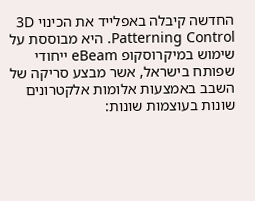החדשה קיבלה באפלייד את הכינוי 3D Patterning Control. היא מבוססת על שימוש במיקרוסקופ eBeam ייחודי שפותח בישראל, אשר מבצע סריקה של השבב באמצעות אלומות אלקטרונים שונות בעוצמות שונות: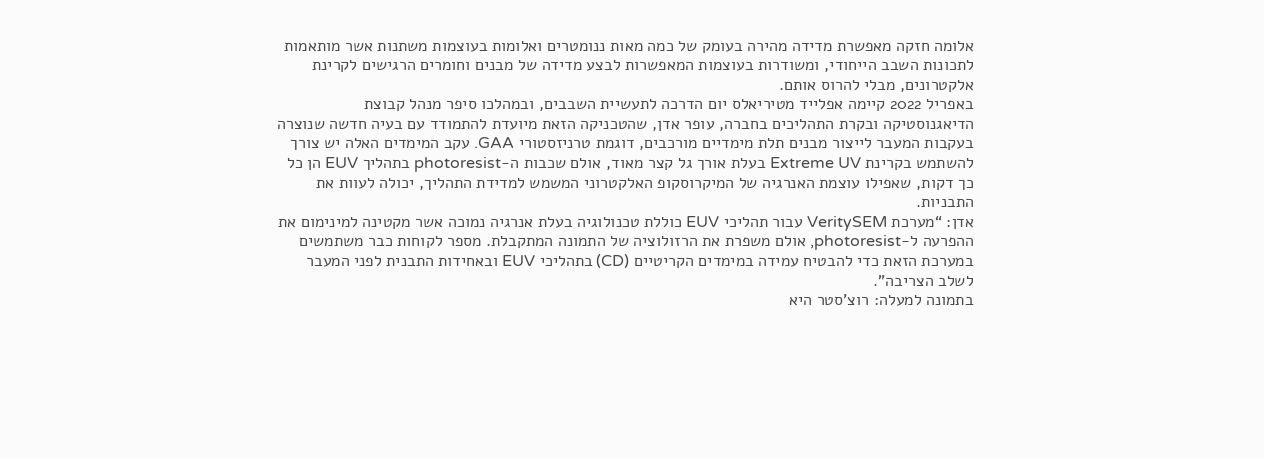אלומה חזקה מאפשרת מדידה מהירה בעומק של כמה מאות ננומטרים ואלומות בעוצמות משתנות אשר מותאמות לתכונות השבב הייחודי, ומשודרות בעוצמות המאפשרות לבצע מדידה של מבנים וחומרים הרגישים לקרינת אלקטרונים, מבלי להרוס אותם.
באפריל 2022 קיימה אפלייד מטיריאלס יום הדרכה לתעשיית השבבים, ובמהלכו סיפר מנהל קבוצת הדיאגנוסטיקה ובקרת התהליכים בחברה, עופר אדן, שהטכניקה הזאת מיועדת להתמודד עם בעיה חדשה שנוצרה בעקבות המעבר לייצור מבנים תלת מימדיים מורכבים, דוגמת טרניזסטורי GAA. עקב המימדים האלה יש צורך להשתמש בקרינת Extreme UV בעלת אורך גל קצר מאוד, אולם שכבות ה-photoresist בתהליך EUV הן כל כך דקות, שאפילו עוצמת האנרגיה של המיקרוסקופ האלקטרוני המשמש למדידת התהליך, יכולה לעוות את התבניות.
אדן: “מערכת VeritySEM עבור תהליכי EUV כוללת טכנולוגיה בעלת אנרגיה נמוכה אשר מקטינה למינימום את ההפרעה ל-photoresist, אולם משפרת את הרזולוציה של התמונה המתקבלת. מספר לקוחות כבר משתמשים במערכת הזאת כדי להבטיח עמידה במימדים הקריטיים (CD) בתהליכי EUV ובאחידות התבנית לפני המעבר לשלב הצריבה”.
בתמונה למעלה: רוצ’סטר היא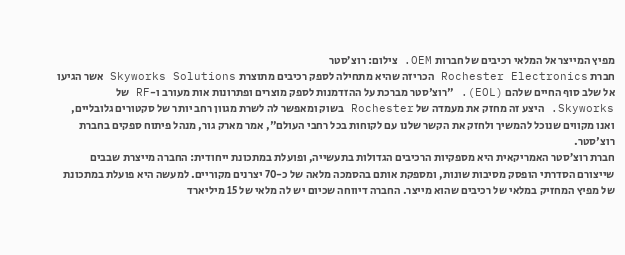מפיץ המייצר אל המלאי רכיבים של חברות OEM. צילום: רוצ’סטר
חברת Rochester Electronics הכריזה שהיא מתחילה לספק רכיבים מתוצרת Skyworks Solutions אשר הגיעו אל שלב סוף החיים שלהם (EOL). "רוצ'סטר מברכת על ההזדמנות לספק מוצרים ופתרונות אות מעורב ו-RF של Skyworks. היצע זה מחזק את מעמדה של Rochester בשוק ומאפשר לה לשרת מגוון רחב יותר של סקטורים גלובליים, ואנו מקווים שנוכל להמשיך ולחזק את הקשר שלנו עם לקוחות בכל רחבי העולם", אמר מארק גור, מנהל פיתוח ספקים בחברת רוצ'סטר.
חברת רוצ’סטר האמריקאית היא מספקיות הרכיבים הגדולות בתעשייה, ופועלת במתכונת ייחודית: החברה מייצרת שבבים שייצורם הסדרתי הופסק מסיבות שונות, ומספקת אותם בהסמכה מלאה של כ-70 יצרנים מקוריים. למעשה היא פועלת במתכונת של מפיץ המחזיק במלאי של רכיבים שהוא מייצר. החברה דיווחה שכיום יש לה מלאי של 15 מיליארד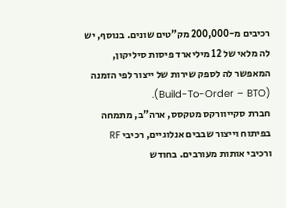רכיבים מ-200,000 מק”טים שונים. בנוסף, יש לה מלאי של 12 מיליארד פיסות סיליקון, המאפשר לה לספק שירות של ייצור לפי הזמנה (Build-To-Order – BTO).
חברת סקייוורקס מטקסס, ארה”ב, מתמחה בפיתוח וייצור שבבים אנלוגיים, רכיבי RF ורכיבי אותות מעורבים. בחודש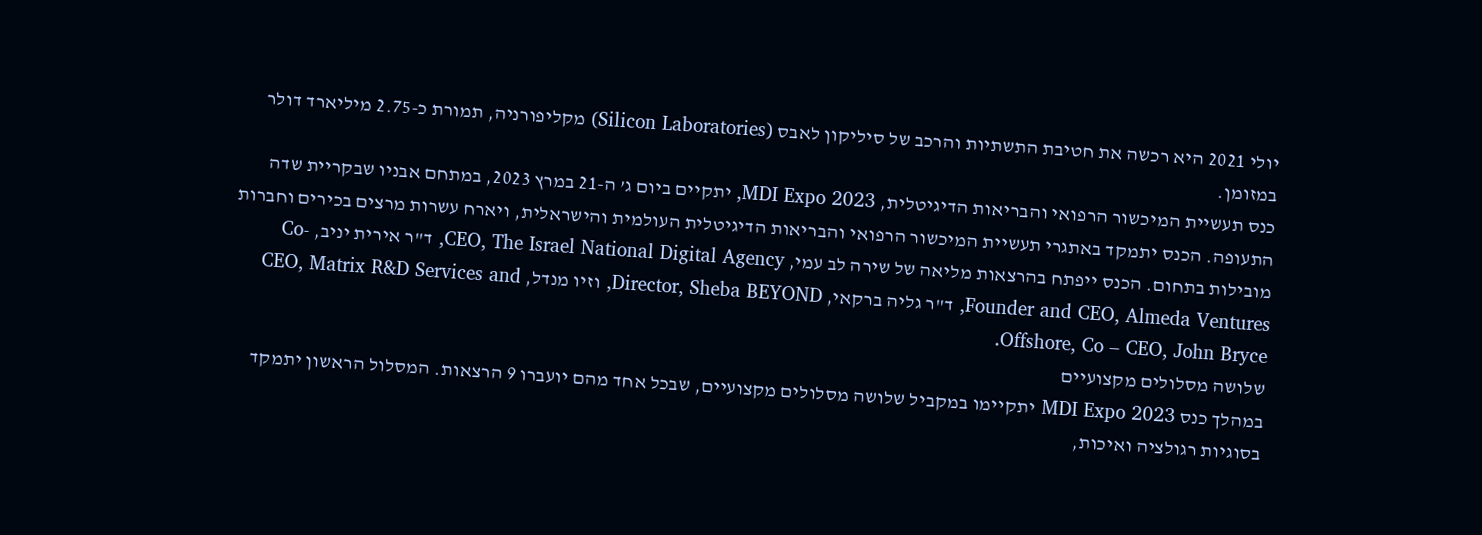יולי 2021 היא רכשה את חטיבת התשתיות והרכב של סיליקון לאבס (Silicon Laboratories) מקליפורניה, תמורת כ-2.75 מיליארד דולר במזומן.
כנס תעשיית המיכשור הרפואי והבריאות הדיגיטלית, MDI Expo 2023, יתקיים ביום ג’ ה-21 במרץ 2023, במתחם אבניו שבקריית שדה התעופה. הכנס יתמקד באתגרי תעשיית המיכשור הרפואי והבריאות הדיגיטלית העולמית והישראלית, ויארח עשרות מרצים בכירים וחברות מובילות בתחום. הכנס ייפתח בהרצאות מליאה של שירה לב עמי, CEO, The Israel National Digital Agency, ד"ר אירית יניב, Co-Founder and CEO, Almeda Ventures, ד"ר גליה ברקאי, Director, Sheba BEYOND, וזיו מנדל, CEO, Matrix R&D Services and Offshore, Co – CEO, John Bryce.
שלושה מסלולים מקצועיים
במהלך כנס MDI Expo 2023 יתקיימו במקביל שלושה מסלולים מקצועיים, שבכל אחד מהם יועברו 9 הרצאות. המסלול הראשון יתמקד בסוגיות רגולציה ואיכות,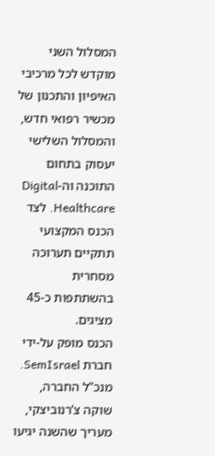המסלול השני מוקדש לכל מרכיבי האיפיון והתכנון של מכשיר רפואי חדש, והמסלול השלישי יעסוק בתחום התוכנה וה-Digital Healthcare. לצד הכנס המקצועי תתקיים תערוכה מסחרית בהשתתפות כ-45 מציגים.
הכנס מופק על-ידי חברת SemIsrael. מנכ”ל החברה, שוקה צ’רנוביצקי, מעריך שהשנה יגיעו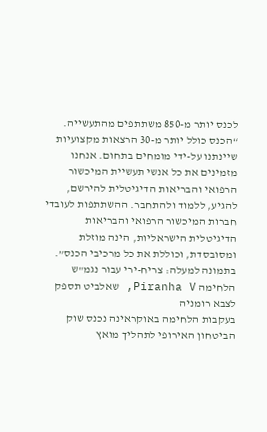לכנס יותר מ-850 משתתפים מהתעשייה. “הכנס כולל יותר מ-30 הרצאות מקצועיות שיינתנו על-ידי מומחים בתחום. אנחנו מזמינים את כל אנשי תעשיית המיכשור הרפואי והבריאות הדיגיטלית להירשם, להגיע, ללמוד ולהתחבר. ההשתתפות לעובדי חברות המיכשור הרפואי והבריאות הדיגיטלית הישראליות, הינה מוזלת ומסובסדת, וכוללת את כל מרכיבי הכנס”.
בתמונה למעלה: צריח-ירי עבור נגמ"ש הלחימה Piranha V, שאלביט תספק לצבא רומניה
בעקבות הלחימה באוקראינה נכנס שוק הביטחון האירופי לתהליך מואץ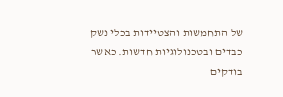של התחמשות והצטיידות בכלי נשק כבדים ובטכנולוגיות חדשות. כאשר בודקים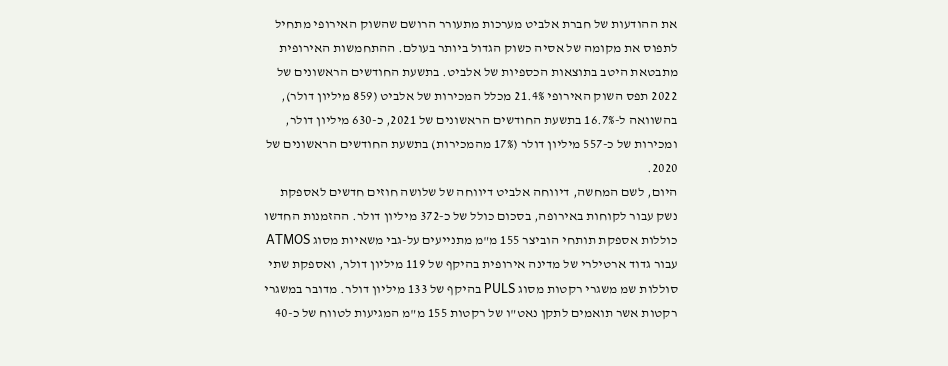את ההודעות של חברת אלביט מערכות מתעורר הרושם שהשוק האירופי מתחיל לתפוס את מקומה של אסיה כשוק הגדול ביותר בעולם. ההתחמשות האירופית מתבטאת היטב בתוצאות הכספיות של אלביט. בתשעת החודשים הראשונים של 2022 תפס השוק האירופי 21.4% מכלל המכירות של אלביט (859 מיליון דולר), בהשוואה ל-16.7% בתשעת החודשים הראשונים של 2021, כ-630 מיליון דולר, ומכירות של כ-557 מיליון דולר (17% מהמכירות) בתשעת החודשים הראשונים של 2020.
היום, לשם המחשה, דיווחה אלביט דיווחה של שלושה חוזים חדשים לאספקת נשק עבור לקוחות באירופה, בסכום כולל של כ-372 מיליון דולר. ההזמנות החדשו כוללות אספקת תותחי הוביצר 155 מ"מ מתנייעים על-גבי משאיות מסוג ATMOS עבור גדוד ארטילרי של מדינה אירופית בהיקף של 119 מיליון דולר, ואספקת שתי סוללות שמ משגרי רקטות מסוג PULS בהיקף של 133 מיליון דולר. מדובר במשגרי רקטות אשר תואמים לתקן נאט"ו של רקטות 155 מ"מ המגיעות לטווח של כ-40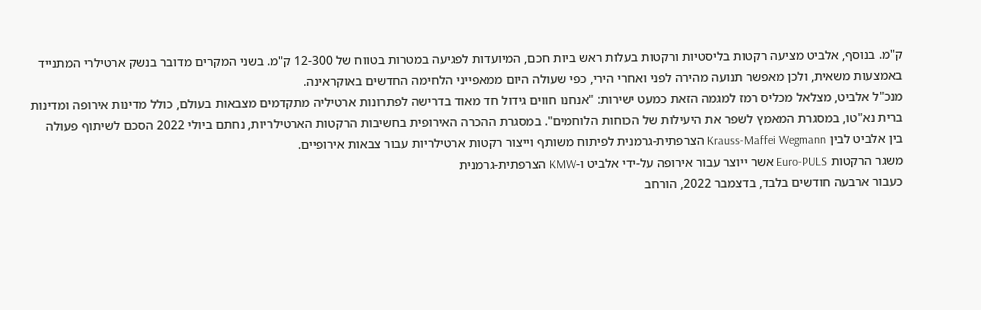ק"מ. בנוסף, אלביט מציעה רקטות בליסטיות ורקטות בעלות ראש ביות חכם, המיועדות לפגיעה במטרות בטווח של 12-300 ק"מ. בשני המקרים מדובר בנשק ארטילרי המתנייד באמצעות משאית, ולכן מאפשר תנועה מהירה לפני ואחרי הירי, כפי שעולה היום ממאפייני הלחימה החדשים באוקראינה.
מנכ"ל אלביט, מצלאל מכליס רמז למגמה הזאת כמעט ישירות: "אנחנו חווים גידול חד מאוד בדרישה לפתרונות ארטיליה מתקדמים מצבאות בעולם, כולל מדינות אירופה ומדינות ברית נא"טו, במסגרת המאמץ לשפר את היעילות של הכוחות הלוחמים". במסגרת ההכרה האירופית בחשיבות הרקטות הארטילריות, נחתם ביולי 2022 הסכם לשיתוף פעולה בין אלביט לבין Krauss-Maffei Wegmann הצרפתית-גרמנית לפיתוח משותף וייצור רקטות ארטילריות עבור צבאות אירופיים.
משגר הרקטות Euro-PULS אשר ייוצר עבור אירופה על-ידי אלביט ו-KMW הצרפתית-גרמנית
כעבור ארבעה חודשים בלבד, בדצמבר 2022, הורחב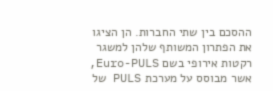ההסכם בין שתי החברות. הן הציגו את הפתרון המשותף שלהן למשגר רקטות אירופי בשם Euro-PULS, אשר מבוסס על מערכת PULS של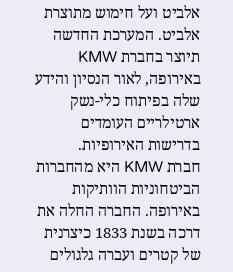אלביט ועל חימוש מתוצרת אלביט. המערכת החדשה תיוצר בחברת KMW באירופה, לאור הנסיון והידע שלה בפיתוח כלי-נשק ארטילריים העומדים בדרישות האירופיות.
חברת KMW היא מהחברות הביטחוניות הוותיקות באירופה. החברה החלה את דרכה בשנת 1833 כיצרנית של קטרים ועברה גלגולים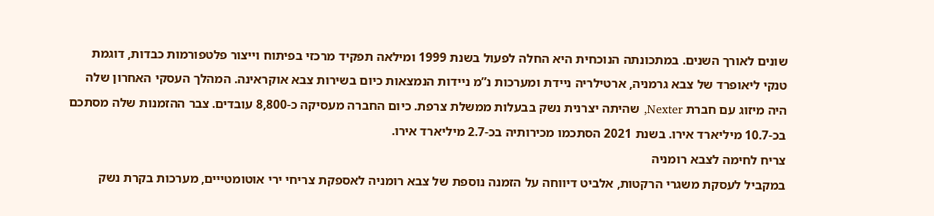שונים לאורך השנים. במתכונתה הנוכחית היא החלה לפעול בשנת 1999 ומילאה תפקיד מרכזי בפיתוח וייצור פלטפורמות כבדות, דוגמת טנקי ליאופרד של צבא גרמניה, ארטילריה ניידת ומערכות נ”מ ניידות הנמצאות כיום בשירות צבא אוקראינה. המהלך העסקי האחרון שלה היה מיזוג עם חברת Nexter, שהיתה יצרנית נשק בבעלות ממשלת צרפת. כיום החברה מעסיקה כ-8,800 עובדים. צבר ההזמנות שלה מסתכם בכ-10.7 מיליארד אירו. בשנת 2021 הסתכמו מכירותיה בכ-2.7 מיליארד אירו.
צריח לחימה לצבא רומניה
במקביל לעסקת משגרי הרקטות, אלביט דיווחה על הזמנה נוספת של צבא רומניה לאספקת צריחי ירי אוטומטייים, מערכות בקרת נשק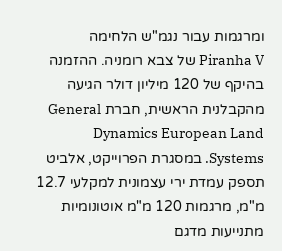ומרגמות עבור נגמ"ש הלחימה Piranha V של צבא רומניה. ההזמנה בהיקף של 120 מיליון דולר הגיעה מהקבלנית הראשית, חברת General Dynamics European Land Systems. במסגרת הפרוייקט, אלביט תספק עמדת ירי עצמונית למקלעי 12.7 מ"מ, מרגמות 120 מ"מ אוטונומיות מתנייעות מדגם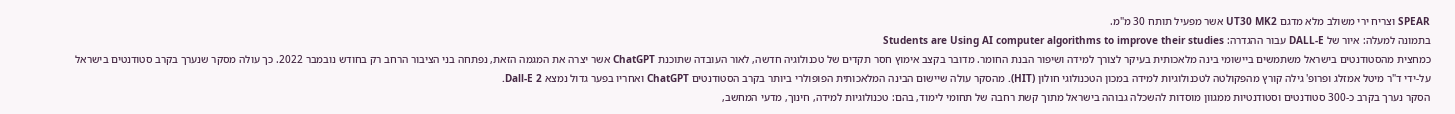SPEAR וצריח ירי משולב מלא מדגם UT30 MK2 אשר מפעיל תותח 30 מ"מ.
בתמונה למעלה: איור של DALL-E עבור ההגדרה: Students are Using AI computer algorithms to improve their studies
כמחצית מהסטודנטים בישראל משתמשים ביישומי בינה מלאכותית בעיקר לצורך למידה ושיפור הבנת החומר. מדובר בקצב אימוץ חסר תקדים של טכנולוגיה חדשה, לאור העובדה שתוכנת ChatGPT אשר יצרה את המגמה הזאת, נפתחה בני הציבור הרחב רק בחודש נובמבר 2022. כך עולה מסקר שנערך בקרב סטודנטים בישראל על-ידי ד"ר מיטל אמזלג ופרופ' גילה קורץ מהפקולטה לטכנולוגיות למידה במכון הטכנולוגי חולון (HIT). מהסקר עולה שיישום הבינה המלאכותית הפופולרי ביותר בקרב הסטודנטים ChatGPT ואחריו בפער גדול נמצא Dall-E 2.
הסקר נערך בקרב כ-300 סטודנטים וסטודנטיות ממגוון מוסדות להשכלה גבוהה בישראל מתוך קשת רחבה של תחומי לימוד, בהם: טכנולוגיות למידה, חינוך, מדעי המחשב,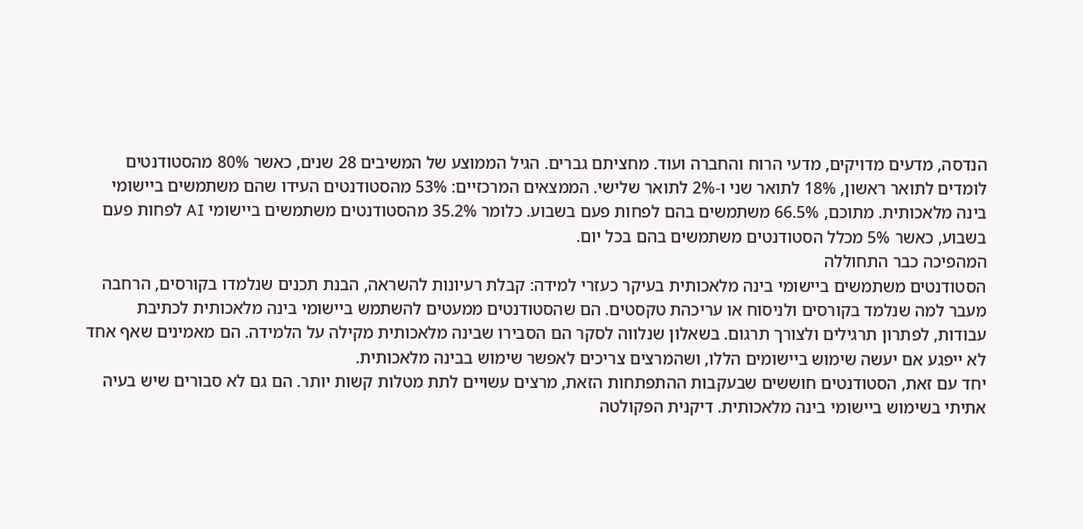הנדסה, מדעים מדויקים, מדעי הרוח והחברה ועוד. מחציתם גברים. הגיל הממוצע של המשיבים 28 שנים, כאשר 80% מהסטודנטים לומדים לתואר ראשון, 18% לתואר שני ו-2% לתואר שלישי. הממצאים המרכזיים: 53% מהסטודנטים העידו שהם משתמשים ביישומי בינה מלאכותית. מתוכם, 66.5% משתמשים בהם לפחות פעם בשבוע. כלומר 35.2% מהסטודנטים משתמשים ביישומי AI לפחות פעם בשבוע, כאשר 5% מכלל הסטודנטים משתמשים בהם בכל יום.
המהפיכה כבר התחוללה
הסטודנטים משתמשים ביישומי בינה מלאכותית בעיקר כעזרי למידה: קבלת רעיונות להשראה, הבנת תכנים שנלמדו בקורסים, הרחבה מעבר למה שנלמד בקורסים ולניסוח או עריכהת טקסטים. הם שהסטודנטים ממעטים להשתמש ביישומי בינה מלאכותית לכתיבת עבודות, לפתרון תרגילים ולצורך תרגום. בשאלון שנלווה לסקר הם הסבירו שבינה מלאכותית מקילה על הלמידה. הם מאמינים שאף אחד לא ייפגע אם יעשה שימוש ביישומים הללו, ושהמרצים צריכים לאפשר שימוש בבינה מלאכותית.
יחד עם זאת, הסטודנטים חוששים שבעקבות ההתפתחות הזאת, מרצים עשויים לתת מטלות קשות יותר. הם גם לא סבורים שיש בעיה אתיתי בשימוש ביישומי בינה מלאכותית. דיקנית הפקולטה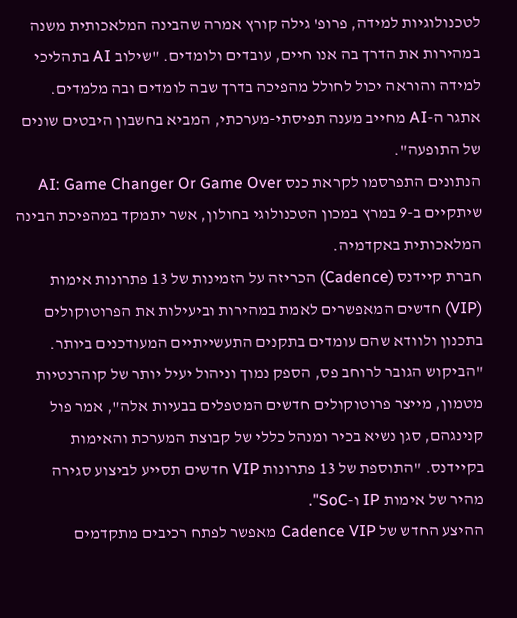לטכנולוגיות למידה, פרופ' גילה קורץ אמרה שהבינה המלאכותית משנה במהירות את הדרך בה אנו חיים, עובדים ולומדים. "שילוב AI בתהליכי למידה והוראה יכול לחולל מהפיכה בדרך שבה לומדים ובה מלמדים. אתגר ה-AI מחייב מענה תפיסתי-מערכתי, המביא בחשבון היבטים שונים של התופעה".
הנתונים התפרסמו לקראת כנס AI: Game Changer Or Game Over שיתקיים ב-9 במרץ במכון הטכנולוגי בחולון, אשר יתמקד במהפיכת הבינה המלאכותית באקדמיה.
חברת קיידנס (Cadence) הכריזה על הזמינות של 13 פתרונות אימות (VIP) חדשים המאפשרים לאמת במהירות וביעילות את הפרוטוקולים בתכנון ולוודא שהם עומדים בתקנים התעשייתיים המעודכנים ביותר. "הביקוש הגובר לרוחב פס, הספק נמוך וניהול יעיל יותר של קוהרנטיות מטמון, מייצר פרוטוקולים חדשים המטפלים בבעיות אלה", אמר פול קנינגהם, סגן נשיא בכיר ומנהל כללי של קבוצת המערכת והאימות בקיידנס. "התוספת של 13 פתרונות VIP חדשים תסייע לביצוע סגירה מהיר של אימות IP ו-SoC".
ההיצע החדש של Cadence VIP מאפשר לפתח רכיבים מתקדמים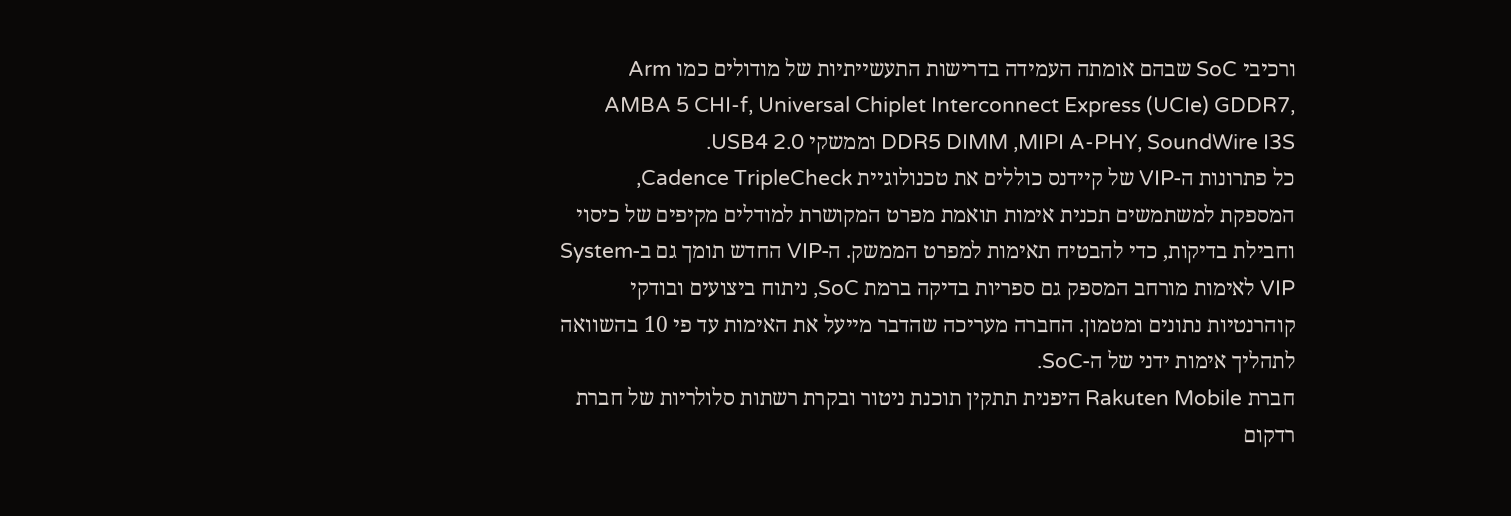ורכיבי SoC שבהם אומתה העמידה בדרישות התעשייתיות של מודולים כמו Arm AMBA 5 CHI-f, Universal Chiplet Interconnect Express (UCIe) GDDR7, DDR5 DIMM ,MIPI A-PHY, SoundWire I3S וממשקי USB4 2.0.
כל פתרונות ה-VIP של קיידנס כוללים את טכנולוגיית Cadence TripleCheck, המספקת למשתמשים תכנית אימות תואמת מפרט המקושרת למודלים מקיפים של כיסוי וחבילת בדיקות, כדי להבטיח תאימות למפרט הממשק. ה-VIP החדש תומך גם ב-System VIP לאימות מורחב המספק גם ספריות בדיקה ברמת SoC, ניתוח ביצועים ובודקי קוהרנטיות נתונים ומטמון. החברה מעריכה שהדבר מייעל את האימות עד פי 10 בהשוואה לתהליך אימות ידני של ה-SoC.
חברת Rakuten Mobile היפנית תתקין תוכנת ניטור ובקרת רשתות סלולריות של חברת רדקום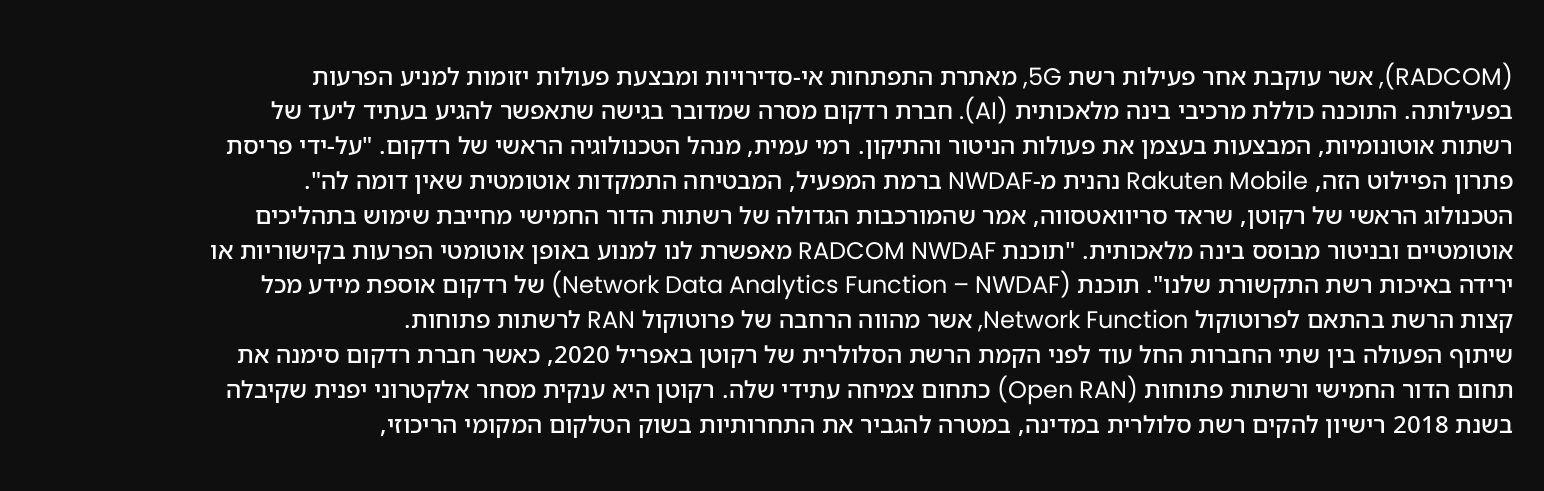(RADCOM), אשר עוקבת אחר פעילות רשת 5G, מאתרת התפתחות אי-סדירויות ומבצעת פעולות יזומות למניע הפרעות בפעילותה. התוכנה כוללת מרכיבי בינה מלאכותית (AI). חברת רדקום מסרה שמדובר בגישה שתאפשר להגיע בעתיד ליעד של רשתות אוטונומיות, המבצעות בעצמן את פעולות הניטור והתיקון. רמי עמית, מנהל הטכנולוגיה הראשי של רדקום. "על-ידי פריסת פתרון הפיילוט הזה, Rakuten Mobile נהנית מ-NWDAF ברמת המפעיל, המבטיחה התמקדות אוטומטית שאין דומה לה".
הטכנולוג הראשי של רקוטן, שראד סריוואטסווה, אמר שהמורכבות הגדולה של רשתות הדור החמישי מחייבת שימוש בתהליכים אוטומטיים ובניטור מבוסס בינה מלאכותית. "תוכנת RADCOM NWDAF מאפשרת לנו למנוע באופן אוטומטי הפרעות בקישוריות או ירידה באיכות רשת התקשורת שלנו". תוכנת (Network Data Analytics Function – NWDAF) של רדקום אוספת מידע מכל קצות הרשת בהתאם לפרוטוקול Network Function, אשר מהווה הרחבה של פרוטוקול RAN לרשתות פתוחות.
שיתוף הפעולה בין שתי החברות החל עוד לפני הקמת הרשת הסלולרית של רקוטן באפריל 2020, כאשר חברת רדקום סימנה את תחום הדור החמישי ורשתות פתוחות (Open RAN) כתחום צמיחה עתידי שלה. רקוטן היא ענקית מסחר אלקטרוני יפנית שקיבלה בשנת 2018 רישיון להקים רשת סלולרית במדינה, במטרה להגביר את התחרותיות בשוק הטלקום המקומי הריכוזי,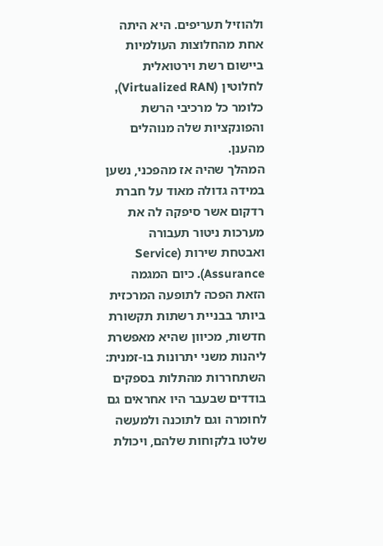ולהוזיל תעריפים. היא היתה אחת מהחלוצות העולמיות ביישום רשת וירטואלית לחלוטין (Virtualized RAN), כלומר כל מרכיבי הרשת והפונקציות שלה מנוהלים מהענן.
המהלך שהיה אז מהפכני, נשען במידה גדולה מאוד על חברת רדקום אשר סיפקה לה את מערכות ניטור תעבורה ואבטחת שירות (Service Assurance). כיום המגמה הזאת הפכה לתופעה המרכזית ביותר בבניית רשתות תקשורת חדשות, מכיוון שהיא מאפשרת ליהנות משני יתרונות בו-זמנית: השתחררות מהתלות בספקים בודדים שבעבר היו אחראים גם לחומרה וגם לתוכנה ולמעשה שלטו בלקוחות שלהם, ויכולת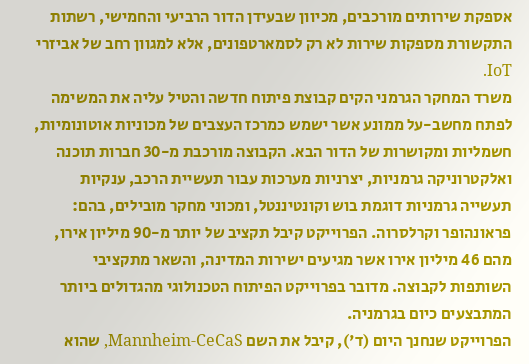אספקת שירותים מורכבים, מכיוון שבעידן הדור הרביעי והחמישי, רשתות התקשורת מספקות שירות לא רק לסמארטפונים, אלא למגוון רחב של אביזרי IoT.
משרד המחקר הגרמני הקים קבוצת פיתוח חדשה והטיל עליה את המשימה לפתח מחשב-על ממונע אשר ישמש כמרכז העצבים של מכוניות אוטונומיות, חשמליות ומקושרות של הדור הבא. הקבוצה מורכבת מ-30 חברות תוכנה ואלקטרוניקה גרמניות, יצרניות מערכות עבור תעשיית הרכב, ענקיות תעשייה גרמניות דוגמת בוש וקונטיננטל, ומכוני מחקר מובילים, בהם: פראונהופר וקרלסרוה. הפרוייקט קיבל תקציב של יותר מ-90 מיליון אירו, מהם 46 מיליון אירו אשר מגיעים ישירות המדינה, והשאר מתקציבי השותפות לקבוצה. מדובר בפרוייקט הפיתוח הטכנולוגי מהגדולים ביותר המתבצעים כיום בגרמניה.
הפרוייקט שנחנך היום (ד'), קיבל את השם Mannheim-CeCaS, שהוא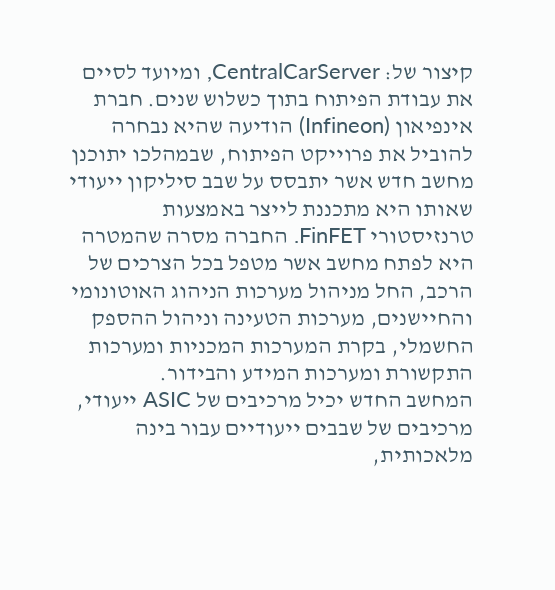קיצור של: CentralCarServer, ומיועד לסיים את עבודת הפיתוח בתוך כשלוש שנים. חברת אינפיאון (Infineon) הודיעה שהיא נבחרה להוביל את פרוייקט הפיתוח, שבמהלכו יתוכנן מחשב חדש אשר יתבסס על שבב סיליקון ייעודי שאותו היא מתכננת לייצר באמצעות טרנזיסטורי FinFET. החברה מסרה שהמטרה היא לפתח מחשב אשר מטפל בכל הצרכים של הרכב, החל מניהול מערכות הניהוג האוטונומי והחיישנים, מערכות הטעינה וניהול ההספק החשמלי, בקרת המערכות המכניות ומערכות התקשורת ומערכות המידע והבידור.
המחשב החדש יכיל מרכיבים של ASIC ייעודי, מרכיבים של שבבים ייעודיים עבור בינה מלאכותית,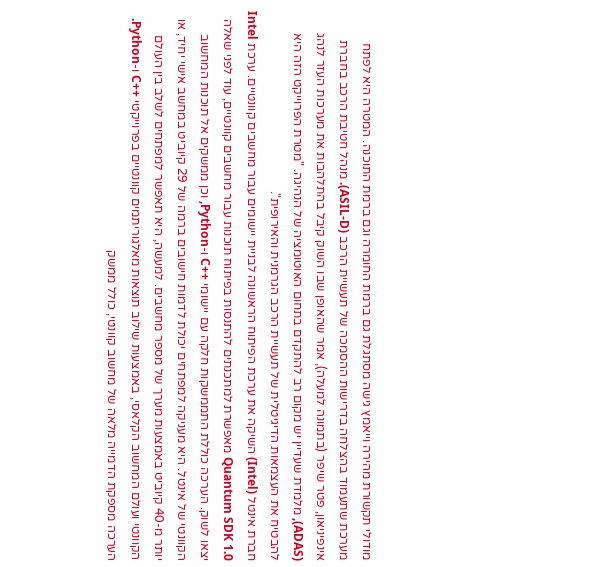מודולי תקשורת מהירה וייאמץ גישה מסתגלת גם ברמת החומרה וגם ברמת התוכנה. המטרה היא לפתח מערכת שתעמוד בהצלחה בדרישות ההסמכה של תעשיית הרכב (ASIL-D). מנהל חטיבת הרכב בחברת אינפיניאון, פטר שיפר (בתמונה למעלה), אמר שהאופן שבו השוק קיבל בהתלהבות את מערכות העזר לנהג (ADAS), מלמדת שעדיין יש מקום רב להתקדם בתחום האוטומציה של הנהיגה. "מטרת הפרוייקט הזה היא להבטיח את העצמאות הדיגיטלית של תעשיית הרכב הגרמנית והאירופית".
חברת אינטל (Intel) השיקה את ערכת הפיתוח הראשונה לבניית יישומים עבור מחשבים קוונטיים. ערכת Intel Quantum SDK 1.0 מאפשרת למתכנתים להתנסות בפיתוח תוכנות עבור מחשבים קוונטיים, עוד לפני שאלה יצאו לשוק. הערכה כוללת התממשקות חלקה עם יישומי ++C ו-Python, וכן ממשקים אל תוכנות המחשוב הקוונטי של אינטל. היא מעניקה למפתחים יכולת לדמות חישובים ברמה של 29 קיוביט במחשב אישי יחיד, או יותר מ-40 קיוביט באמצעות מערך של מספר מחשבים. למעשה, היא תאפשר למפתחים לשלב בין העולם הקוונטי ועולם המחשוב הקלאסי, באמצעות שילוב תוצאות מאלגוריתמים קוונטיים בפרוייקטי ++C ו-Python.
הערכה מספקת הדמייה מלאה של מחשוב קוונטי, כולל ממשק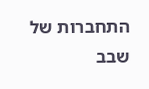התחברות של שבב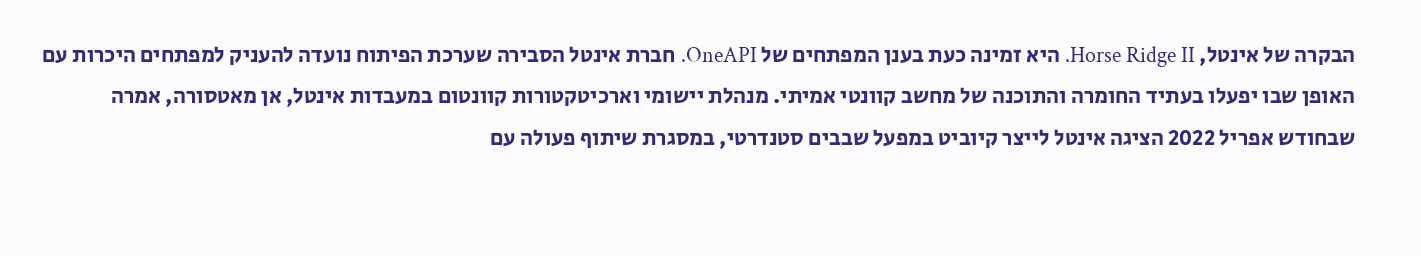הבקרה של אינטל, Horse Ridge II. היא זמינה כעת בענן המפתחים של OneAPI. חברת אינטל הסבירה שערכת הפיתוח נועדה להעניק למפתחים היכרות עם האופן שבו יפעלו בעתיד החומרה והתוכנה של מחשב קוונטי אמיתי. מנהלת יישומי וארכיטקטורות קוונטום במעבדות אינטל, אן מאטסורה, אמרה שבחודש אפריל 2022 הציגה אינטל לייצר קיוביט במפעל שבבים סטנדרטי, במסגרת שיתוף פעולה עם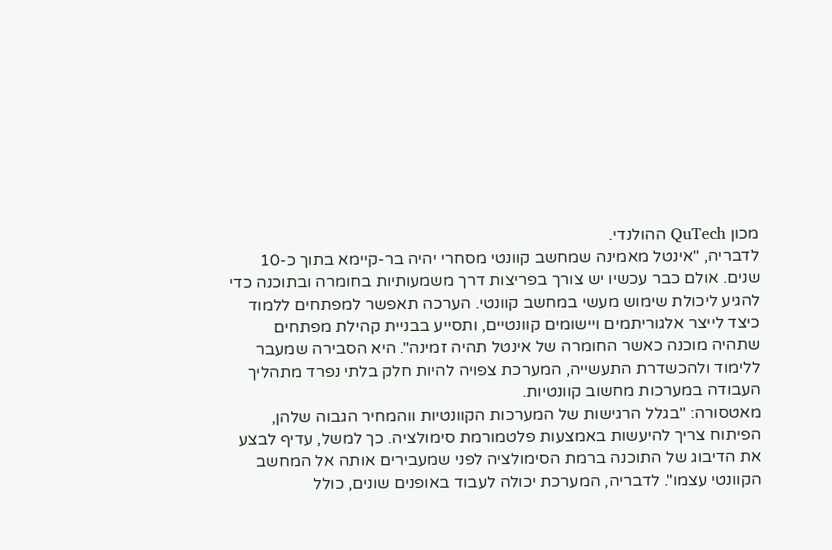מכון QuTech ההולנדי.
לדבריה, "אינטל מאמינה שמחשב קוונטי מסחרי יהיה בר-קיימא בתוך כ-10 שנים. אולם כבר עכשיו יש צורך בפריצות דרך משמעותיות בחומרה ובתוכנה כדי להגיע ליכולת שימוש מעשי במחשב קוונטי. הערכה תאפשר למפתחים ללמוד כיצד לייצר אלגוריתמים ויישומים קוונטיים, ותסייע בבניית קהילת מפתחים שתהיה מוכנה כאשר החומרה של אינטל תהיה זמינה". היא הסבירה שמעבר ללימוד ולהכשדרת התעשייה, המערכת צפויה להיות חלק בלתי נפרד מתהליך העבודה במערכות מחשוב קוונטיות.
מאטסורה: "בגלל הרגישות של המערכות הקוונטיות ווהמחיר הגבוה שלהן, הפיתוח צריך להיעשות באמצעות פלטמורמת סימולציה. כך למשל, עדיף לבצע את הדיבוג של התוכנה ברמת הסימולציה לפני שמעבירים אותה אל המחשב הקוונטי עצמו". לדבריה, המערכת יכולה לעבוד באופנים שונים, כולל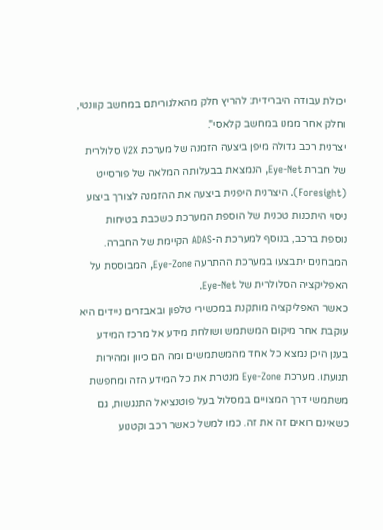יכולת עבודה היברידית: להריץ חלק מהאלגוריתם במחשב קוונטי, וחלק אחר ממנו במחשב קלאסי".
יצרנית רכב גדולה מיפן ביצעה הזמנה של מערכת V2X סלולרית של חברת Eye-Net, הנמצאת בבעלותה המלאה של פורסייט (Foresight). היצרנית היפנית ביצעה את ההזמנה לצורך ביצוע ניסוי היתכנות טכנית של הוספת המערכת כשכבת בטיחות נוספת ברכב, בנוסף למערכת ה-ADAS הקיימת של החברה. המבחנים יתבצעו במערכת ההתרעה Eye-Zone, המבוססת על האפליקציה הסלולרית של Eye-Net.
כאשר האפליקציה מותקנת במכשירי טלפון ובאבזרים ניידים היא עוקבת אחר מיקום המשתמש ושולחת מידע אל מרכז המידע בענן היכן נמצא כל אחד מהמשתמשים ומה הם כיוון ומהירות תנועתו. מערכת Eye-Zone מנטרת את כל המידע הזה ומחפשת משתמשי דרך המצויים במסלול בעל פוטנציאל התנגשות, גם כשאינם רואים זה את זה. כמו למשל כאשר רכב וקטנוע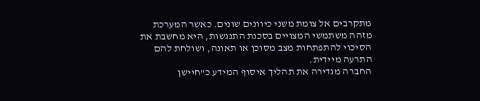מתקרבים אל צומת משני כיוונים שונים. כאשר המערכת מזהה משתמשי המצויים בסכנת התנגשות, היא מחשבת את הסיכוי להתפתחות מצב מסוכן או תאונה, ושולחת להם התרעה מיידית.
החברה מגדירה את תהליך איסוף המידע כ"חיישן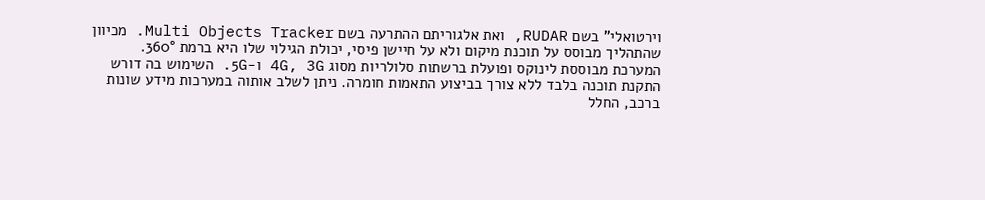וירטואלי" בשם RUDAR, ואת אלגוריתם ההתרעה בשם Multi Objects Tracker. מכיוון שהתהליך מבוסס על תוכנת מיקום ולא על חיישן פיסי, יכולת הגילוי שלו היא ברמת 360°. המערכת מבוססת לינוקס ופועלת ברשתות סלולריות מסוג 4G, 3G ו-5G. השימוש בה דורש התקנת תוכנה בלבד ללא צורך בביצוע התאמות חומרה. ניתן לשלב אותוה במערכות מידע שונות ברכב, החלל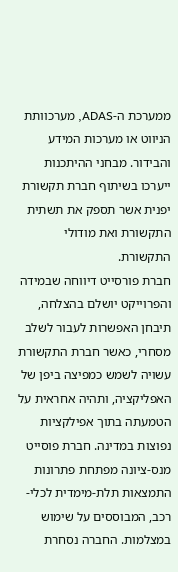ממערכת ה-ADAS, מערכוותת הניווט או מערכות המידע והבידור. מבחני ההיתכנות ייערכו בשיתוף חברת תקשורת יפנית אשר תספק את תשתית התקשורת ואת מודולי התקשורת.
חברת פורסייט דיווחה שבמידה והפרוייקט יושלם בהצלחה, תיבחן האפשרות לעבור לשלב מסחרי, כאשר חברת התקשורת עשויה לשמש כמפיצה ביפן של האפליקציה, ותהיה אחראית על הטמעתה בתוך אפילקציות נפוצות במדינה. חברת פוסייט מנס-ציונה מפתחת פתרונות התמצאות תלת-מימדית לכלי-רכב, המבוססים על שימוש במצלמות. החברה נסחרת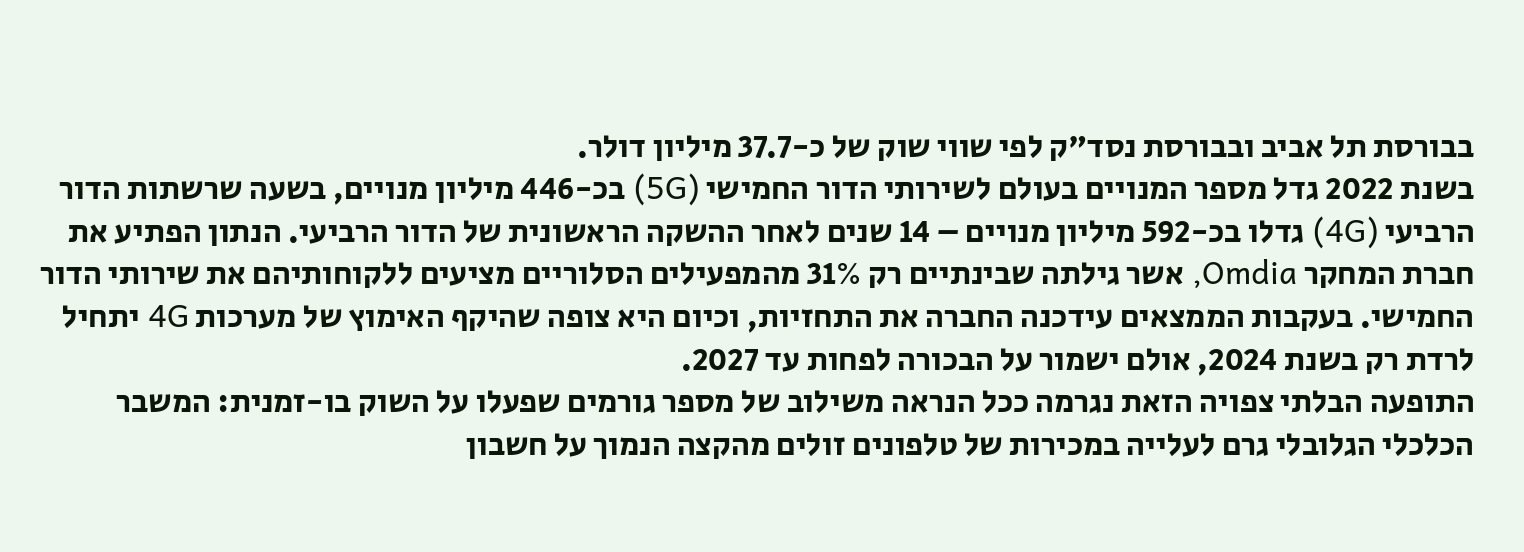בבורסת תל אביב ובבורסת נסד"ק לפי שווי שוק של כ-37.7 מיליון דולר.
בשנת 2022 גדל מספר המנויים בעולם לשירותי הדור החמישי (5G) בכ-446 מיליון מנויים, בשעה שרשתות הדור הרביעי (4G) גדלו בכ-592 מיליון מנויים – 14 שנים לאחר ההשקה הראשונית של הדור הרביעי. הנתון הפתיע את חברת המחקר Omdia, אשר גילתה שבינתיים רק 31% מהמפעילים הסלוריים מציעים ללקוחותיהם את שירותי הדור החמישי. בעקבות הממצאים עידכנה החברה את התחזיות, וכיום היא צופה שהיקף האימוץ של מערכות 4G יתחיל לרדת רק בשנת 2024, אולם ישמור על הבכורה לפחות עד 2027.
התופעה הבלתי צפויה הזאת נגרמה ככל הנראה משילוב של מספר גורמים שפעלו על השוק בו-זמנית: המשבר הכלכלי הגלובלי גרם לעלייה במכירות של טלפונים זולים מהקצה הנמוך על חשבון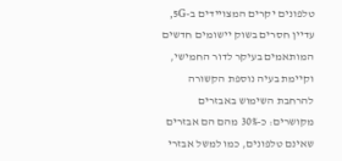טלפונים יקרים המצויידים ב-5G, עדיין חסרים בשוק יישומים חדשים המותאמים בעיקר לדור החמישי, וקיימת בעיה נוספת הקשורה להרחבת השימוש באבזרים מקושרים: כ-30% מהם הם אבזרים שאינם טלפונים, כמו למשל אבזרי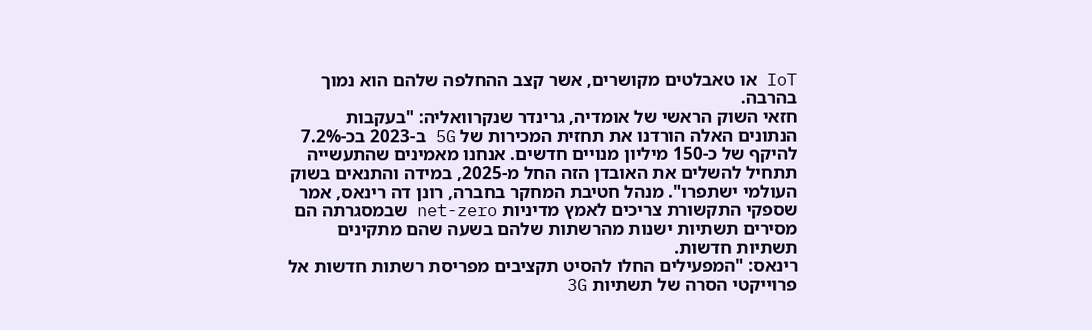IoT או טאבלטים מקושרים, אשר קצב ההחלפה שלהם הוא נמוך בהרבה.
חזאי השוק הראשי של אומדיה, גרינדר שנקרוואליה: "בעקבות הנתונים האלה הורדנו את תחזית המכירות של 5G ב-2023 בכ-7.2% להיקף של כ-150 מיליון מנויים חדשים. אנחנו מאמינים שהתעשייה תתחיל להשלים את האובדן הזה החל מ-2025, במידה והתנאים בשוק העולמי ישתפרו". מנהל חטיבת המחקר בחברה, רונן דה רינאס, אמר שספקי התקשורת צריכים לאמץ מדיניות net-zero שבמסגרתה הם מסירים תשתיות ישנות מהרשתות שלהם בשעה שהם מתקינים תשתיות חדשות.
רינאס: "המפעילים החלו להסיט תקציבים מפריסת רשתות חדשות אל פרוייקטי הסרה של תשתיות 3G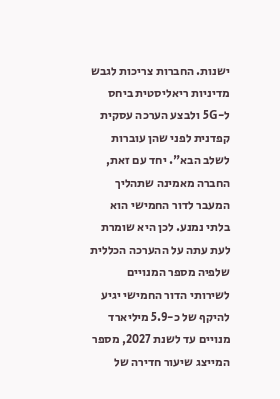ישנות. החברות צריכות לגבש מדיניות ריאליסטית ביחס ל-5G ולבצע הערכה עסקית קפדנית לפני שהן עוברות לשלב הבא". יחד עם זאת, החברה מאמינה שתהליך המעבר לדור החמישי הוא בלתי נמנע. לכן היא שומרת לעת עתה על ההערכה הכללית שלפיה מספר המנויים לשירותי הדור החמישי יגיע להיקף של כ-5.9 מיליארד מנויים עד לשנת 2027, מספר המייצג שיעור חדירה של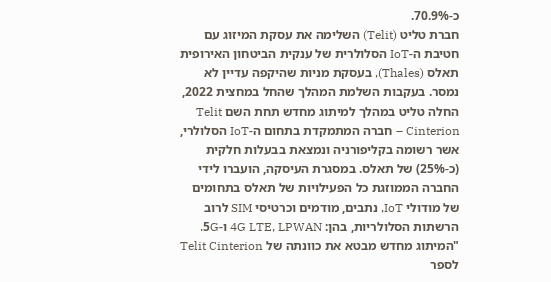כ-70.9%.
חברת טליט (Telit) השלימה את עסקת המיזוג עם חטיבת ה-IoT הסלולרית של ענקית הביטחון האירופית תאלס (Thales), בעסקת מניות שהיקפה עדיין לא נמסר. בעקבות השלמת המהלך שהחל במחצית 2022, החלה טליט במהלך למיתוג מחדש תחת השם Telit Cinterion – חברה המתמקדת בתחום ה-IoT הסלולרי, אשר רשומה בקליפורניה ונמצאת בבעלות חלקית (כ-25%) של תאלס. במסגרת העיסקה, הועברו לידי החברה הממוזגת כל הפעילויות של תאלס בתחומים של מודולי IoT, נתבים, מודמים וכרטיסי SIM לרוב הרשתות הסלולריות, בהן: 4G LTE, LPWAN ו-5G.
"המיתוג מחדש מבטא את כוונתה של Telit Cinterion לספר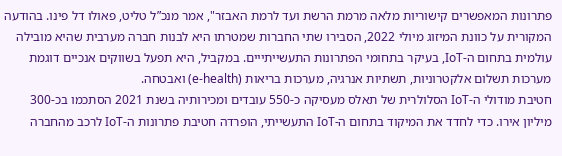פתרונות המאפשרים קישוריות מלאה מרמת הרשת ועד לרמת האבזר", אמר מנכ”ל טליט, פאולו דל פינו. בהודעה המקורית על כוונת המיזוג מיולי 2022, הסבירו שתי החברות שמטרתו היא לבנות חברה מערבית שהיא מובילה עולמית בתחום ה-IoT, בעיקר בתחומי הפתרונות התעשייתייים. במקביל, היא תפעל בשווקים אנכיים דוגמת מערכות תשלום אלקטרוניות, תשתיות אנרגיה, מערכות בריאות (e-health) ואבטחה.
חטיבת מודולי ה-IoT הסלולרית של תאלס מעסיקה כ-550 עובדים ומכירותיה בשנת 2021 הסתכמו בכ-300 מיליון אירו. כדי לחדד את המיקוד בתחום ה-IoT התעשייתי, הופרדה חטיבת פתרונות ה-IoT לרכב מהחברה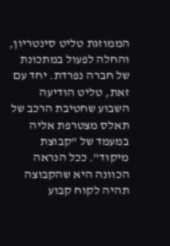הממוזגת טליט סינטריון, והחלה לפעול במתכונת של חברה נפרדת. יחד עם זאת, טליט הודיעה השבוע שחטיבת הרכב של תאלס מצטרפת אליה במעמד של "קבוצת מיקוד". ככל הנראה הכוונה היא שהקבוצה תהיה לקוח קבוע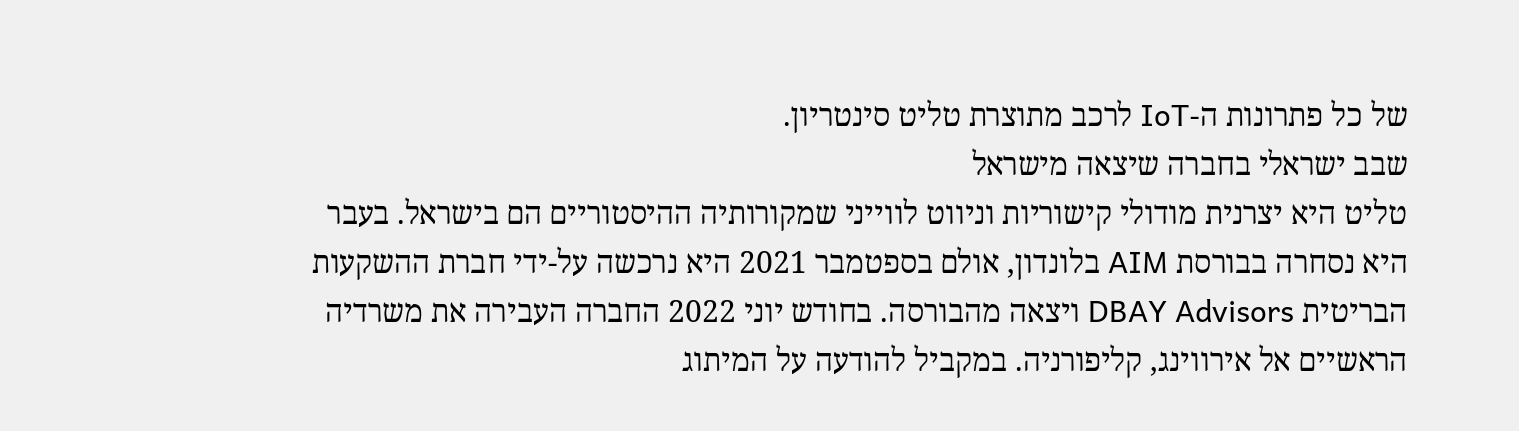של כל פתרונות ה-IoT לרכב מתוצרת טליט סינטריון.
שבב ישראלי בחברה שיצאה מישראל
טליט היא יצרנית מודולי קישוריות וניווט לווייני שמקורותיה ההיסטוריים הם בישראל. בעבר היא נסחרה בבורסת AIM בלונדון, אולם בספטמבר 2021 היא נרכשה על-ידי חברת ההשקעות הבריטית DBAY Advisors ויצאה מהבורסה. בחודש יוני 2022 החברה העבירה את משרדיה הראשיים אל אירווינג, קליפורניה. במקביל להודעה על המיתוג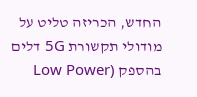החדש, הכריזה טליט על מודולי תקשורת 5G דלים בהספק (Low Power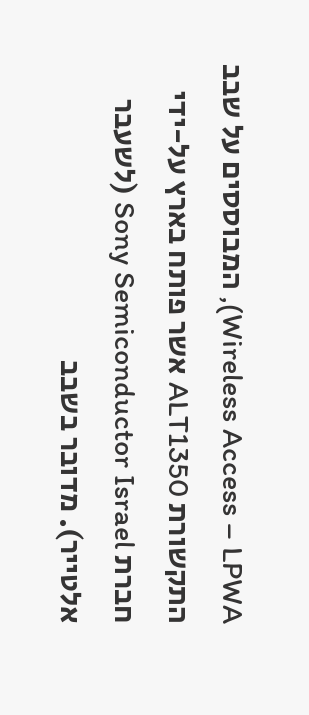Wireless Access – LPWA), המבוססים על שבב התקשורת ALT1350 אשר פותח בארץ על-ידי חברת Sony Semiconductor Israel (לשעבר אלטייר). מדובר בשבב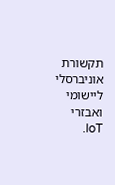תקשורת אוניברסלי ליישומי ואבזרי IoT.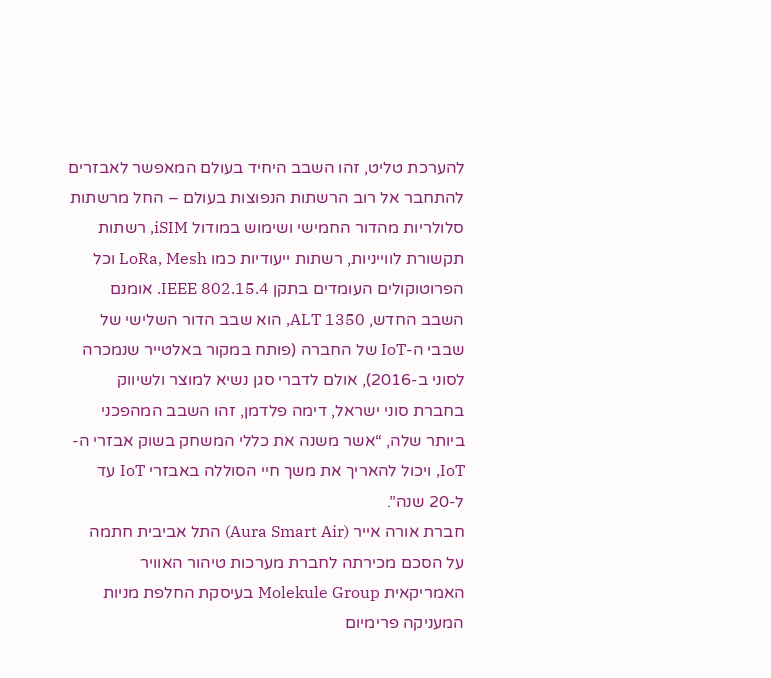להערכת טליט, זהו השבב היחיד בעולם המאפשר לאבזרים להתחבר אל רוב הרשתות הנפוצות בעולם – החל מרשתות סלולריות מהדור החמישי ושימוש במודול iSIM, רשתות תקשורת לווייניות, רשתות ייעודיות כמו LoRa, Mesh וכל הפרוטוקולים העומדים בתקן IEEE 802.15.4. אומנם השבב החדש, ALT 1350, הוא שבב הדור השלישי של שבבי ה-IoT של החברה (פותח במקור באלטייר שנמכרה לסוני ב-2016), אולם לדברי סגן נשיא למוצר ולשיווק בחברת סוני ישראל, דימה פלדמן, זהו השבב המהפכני ביותר שלה, “אשר משנה את כללי המשחק בשוק אבזרי ה-IoT, ויכול להאריך את משך חיי הסוללה באבזרי IoT עד ל-20 שנה”.
חברת אורה אייר (Aura Smart Air) התל אביבית חתמה על הסכם מכירתה לחברת מערכות טיהור האוויר האמריקאית Molekule Group בעיסקת החלפת מניות המעניקה פרימיום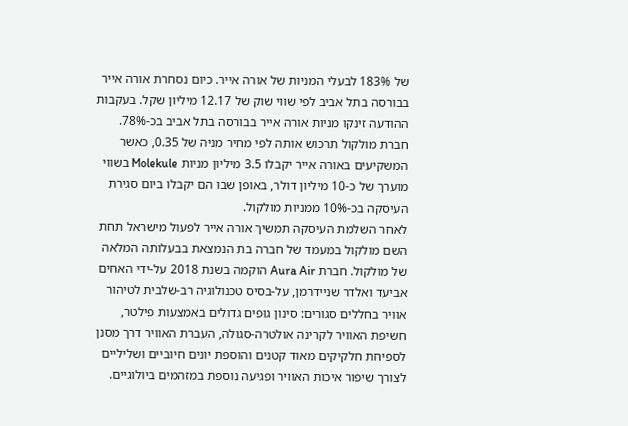של 183% לבעלי המניות של אורה אייר. כיום נסחרת אורה אייר בבורסה בתל אביב לפי שווי שוק של 12.17 מיליון שקל. בעקבות ההודעה זינקו מניות אורה אייר בבורסה בתל אביב בכ-78%. חברת מולקול תרכוש אותה לפי מחיר מניה של 0.35, כאשר המשקיעים באורה אייר יקבלו 3.5 מיליון מניות Molekule בשווי מוערך של כ-10 מיליון דולר, באופן שבו הם יקבלו ביום סגירת העיסקה בכ-10% ממניות מולקול.
לאחר השלמת העיסקה תמשיך אורה אייר לפעול מישראל תחת השם מולקול במעמד של חברה בת הנמצאת בבעלותה המלאה של מולקול. חברת Aura Air הוקמה בשנת 2018 על-ידי האחים אביעד ואלדר שניידרמן, על-בסיס טכנולוגיה רב-שלבית לטיהור אוויר בחללים סגורים: סינון גופים גדולים באמצעות פילטר, חשיפת האוויר לקרינה אולטרה-סגולה, העברת האוויר דרך מסנן לספיחת חלקיקים מאוד קטנים והוספת יונים חיוביים ושליליים לצורך שיפור איכות האוויר ופגיעה נוספת במזהמים ביולוגיים.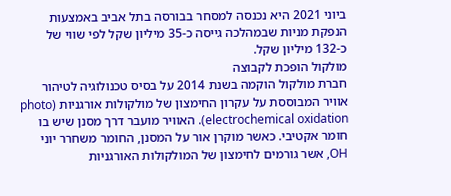ביוני 2021 היא נכנסה למסחר בבורסה בתל אביב באמצעות הנפקת מניות שבמהלכה גייסה כ-35 מיליון שקל לפי שווי של כ-132 מיליון שקל.
מולקול הופכת לקבוצה
חברת מולקול הוקמה בשנת 2014 על בסיס טכנולוגיה לטיהור אוויר המבוססת על עקרון החימצון של מולקולות אורגניות (photo electrochemical oxidation). האוויר מועבר דרך מסנן שיש בו חומר אקטיבי. כאשר מוקרן אור על המסנן, החומר משחרר יוני OH, אשר גורמים לחימצון של המולקולות האורגניות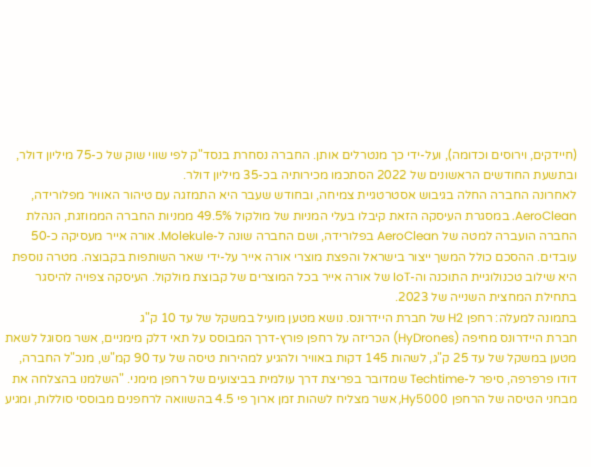(חיידקים, וירוסים וכדומה), ועל-ידי כך מנטרלים אותן. החברה נסחרת בנסד"ק לפי שווי שוק של כ-75 מיליון דולר, ובתשעת החודשים הראשונים של 2022 הסתכמו מכירותיה בכ-35 מיליון דולר.
לאחרונה החברה החלה בגיבוש אסטרטגיית צמיחה, ובחודש שעבר היא התמזגה עם טיהור האוויר מפלורידה, AeroClean. במסגרת העיסקה הזאת קיבלו בעלי המניות של מולקול 49.5% ממניות החברה הממוזגת, הנהלת החברה הועברה למטה של AeroClean בפלורידה, ושם החברה שונה ל-Molekule. אורה אייר מעסיקה כ-50 עובדים. ההסכם כולל המשך ייצור בישראל והפצת מוצרי אורה אייר על-ידי שאר השותפות בקבוצה. מטרה נוספת היא שילוב טכנולוגיית התוכנה וה-IoT של אורה אייר בכל המוצרים של קבוצת מולקול. העיסקה צפויה להיסגר בתחילת המחצית השנייה של 2023.
בתמונה למעלה: רחפן H2 של חברת היידרונס. נושא מטען מועיל במשקל של עד 10 ק"ג
חברת היידרונס מחיפה (HyDrones) הכריזה על רחפן פורץ-דרך המבוסס על תאי דלק מימניים, אשר מסוגל לשאת מטען במשקל של עד 25 ק"ג, לשהות 145 דקות באוויר ולהגיע למהירות טיסה של עד 90 קמ"ש, מנכ"ל החברה, דודו פרפרפה, סיפר ל-Techtime שמדובר בפריצת דרך עולמית בביצועים של רחפן מימני. "השלמנו בהצלחה את מבחני הטיסה של הרחפן Hy5000, אשר מצליח לשהות זמן ארוך פי 4.5 בהשוואה לרחפנים מבוססי סוללות, ומגיע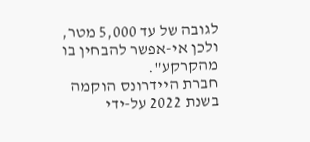לגובה של עד 5,000 מטר, ולכן אי-אפשר להבחין בו מהקרקע".
חברת היידרונס הוקמה בשנת 2022 על-ידי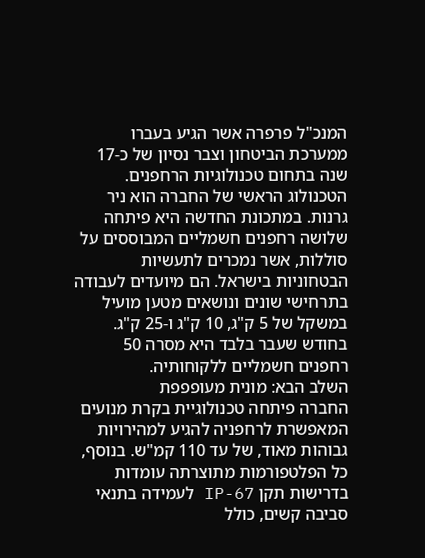המנכ"ל פרפרה אשר הגיע בעברו ממערכת הביטחון וצבר נסיון של כ-17 שנה בתחום טכנולוגיות הרחפנים. הטכנולוג הראשי של החברה הוא ניר גרנות. במתכונת החדשה היא פיתחה שלושה רחפנים חשמליים המבוססים על סוללות, אשר נמכרים לתעשיות הבטחוניות בישראל. הם מיועדים לעבודה בתרחישי שונים ונושאים מטען מועיל במשקל של 5 ק"ג, 10 ק"ג ו-25 ק"ג. בחודש שעבר בלבד היא מסרה 50 רחפנים חשמליים ללקוחותיה.
השלב הבא: מונית מעופפפת
החברה פיתחה טכנולוגיית בקרת מנועים המאפשרת לרחפניה להגיע למהירויות גבוהות מאוד, של עד 110 קמ"ש. בנוסף, כל הפלטפורמות מתוצרתה עומדות בדרישות תקן IP-67 לעמידה בתנאי סביבה קשים, כולל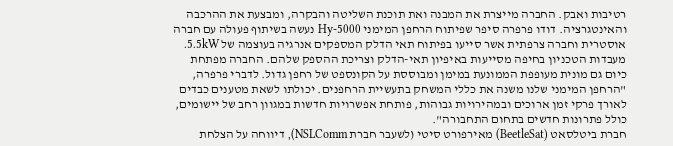רטיבות ואבק. החברה מייצרת את המבנה ואת תוכנת השליטה והבקרה, ומבצעת את ההרכבה והאינטגרציה. דודו פרפרה סיפר שפיתוח הרחפן המימני Hy-5000 נעשה בשיתוף פעולה עם חברה אוסטרית וחברה צרפתית אשר סייעו בפיתוח תאי הדלק המספקים אנרגיה בעוצמה של 5.5kW.
מעבדות הטכניון בחיפה מסייעות באיפיון תאי-הדלק וצריכת ההספק שלהם. החברה מפתחת כיום גם מונית מעופפת הממונעת במימן ומבוססת על הקונספט של רחפן גדול. לדברי פרפרה, "הרחפן המימני שלנו משנה את כללי המשחק בתעשיית הרחפנים. יכולתו לשאת מטענים כבדים לאורך פרקי זמן ארוכים ובמהירויות גבוהות, פותחת אפשרויות חדשות במגוון רחב של יישומים, כולל פתרונות חדשים בתחום התחבורה".
חברת ביטלסאט (BeetleSat) מאירפורט סיטי (לשעבר חברת NSLComm), דיווחה על הצלחת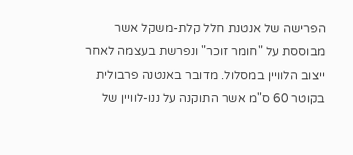הפרישה של אנטנת חלל קלת-משקל אשר מבוססת על "חומר זוכר" ונפרשת בעצמה לאחר ייצוב הלוויין במסלול. מדובר באנטנה פרבולית בקוטר 60 ס"מ אשר התוקנה על ננו-לוויין של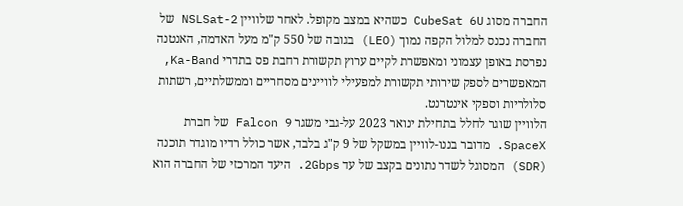החברה מסוג CubeSat 6U כשהיא במצב מקופל. לאחר שלוויין NSLSat-2 של החברה נכנס למלול הקפה נמוך (LEO) בגובה של 550 ק"מ מעל האדמה, האנטנה נפרסת באופן עצמוני ומאפשרת לקיים ערוץ תקשורת רחבת פס בתדרי Ka-Band, המאפשרים לספק שירותי תקשורת למפעילי לוויינים מסחריים וממשלתיים, רשתות סלולריות וספקי אינטרנט.
הלוויין שוגר לחלל בתחילת ינואר 2023 על-גבי משגר Falcon 9 של חברת SpaceX. מדובר בננו-לוויין במשקל של 9 ק"ג בלבד, אשר כולל רדיו מוגדר תוכנה (SDR) המסוגל לשדר נתונים בקצב של עד 2Gbps. היעד המרכזי של החברה הוא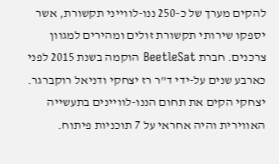להקים מערך של כ-250 ננו-לווייני תקשורת, אשר יספקו שירותי תקשורת זולים ומהירים למגוון צרכנים. חברת BeetleSat הוקמה בשנת 2015 לפני כארבע שנים על-ידי ד"ר רז יצחקי ודניאל רוקברגר. יצחקי הקים את תחום הננו-לוויינים בתעשייה האווירית והיה אחראי על 7 תוכניות פיתוח.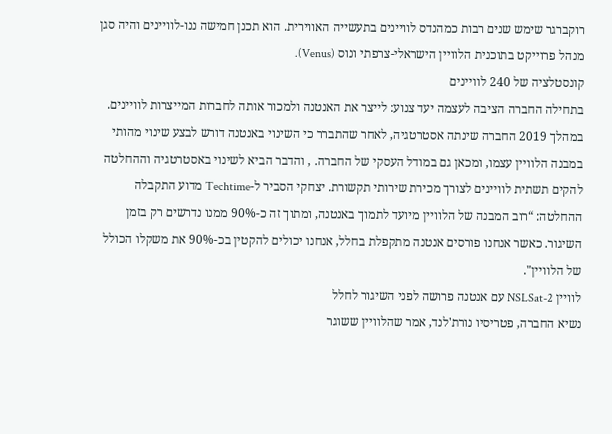רוקברגר שימש שנים רבות כמהנדס לוויינים בתעשייה האווירית. הוא תכנן חמישה ננו-לוויינים והיה סגן מנהל פרוייקט בתוכנית הלוויין הישראלי-צרפתי ונוס (Venus).
קונסטלציה של 240 לוויינים
בתחילה החברה הציבה לעצמה יעד צנוע: לייצר את האנטנה ולמכור אותה לחברות המייצרות לוויינים. במהלך 2019 החברה שינתה אסטרטגיה, לאחר שהתברר כי השינוי באנטנה דורש לבצע שינוי מהותי במבנה הלוויין עצמו, ומכאן גם במודל העסקי של החברה. , והדבר הביא לשינוי באסטרטגיה וההחלטה להקים תשתית לוויינים לצורך מכירת שירותי תקשורת. יצחקי הסביר ל-Techtime מדוע התקבלה ההחלטה: “רוב המבנה של הלוויין מיועד לתמוך באנטנה, ומתוך זה כ-90% ממנו נדרשים רק בזמן השיגור. כאשר אנחנו פורסים אנטנה מתקפלת בחלל, אנחנו יכולים להקטין בכ-90% את משקלו הכולל של הלוויין".
לוויין NSLSat-2 עם אנטנה פרושה לפני השיגור לחלל
נשיא החברה, פטריסיו נורת'לנד, אמר שהלוויין ששוגר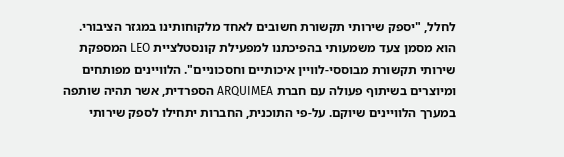לחלל, "יספק שירותי תקשורת חשובים לאחד מלקוחותינו במגזר הציבורי. הוא מסמן צעד משמעותי בהפיכתנו למפעילת קונסטלציית LEO המספקת שירותי תקשורת מבוססי-לוויין איכותיים וחסכוניים". הלוויינים מפותחים ומיוצרים בשיתוף פעולה עם חברת ARQUIMEA הספרדית, אשר תהיה שותפה במערך הלוויינים שיוקם. על-פי התוכנית, החברות יתחילו לספק שירותי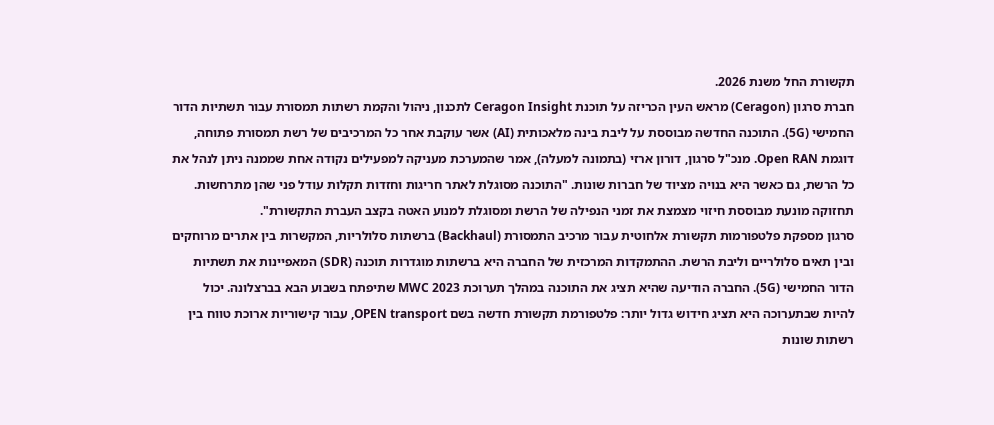תקשורת החל משנת 2026.
חברת סרגון (Ceragon) מראש העין הכריזה על תוכנת Ceragon Insight לתכנון, ניהול והקמת רשתות תמסורת עבור תשתיות הדור החמישי (5G). התוכנה החדשה מבוססת על ליבת בינה מלאכותית (AI) אשר עוקבת אחר כל המרכיבים של רשת תמסורת פתוחה, דוגמת Open RAN. מנכ"ל סרגון, דורון ארזי (בתמונה למעלה), אמר שהמערכת מעניקה למפעילים נקודה אחת שממנה ניתן לנהל את כל הרשת, גם כאשר היא בנויה מציוד של חברות שונות. "התוכנה מסוגלת לאתר חריגות וחזדות תקלות עודל פני שהן מתרחשות. תחזוקה מונעת מבוססת חיזוי מצמצת את זמני הנפילה של הרשת ומסוגלת למנוע האטה בקצב העברת התקשורת".
סרגון מספקת פלטפורמות תקשורת אלחוטית עבור מרכיב התמסורת (Backhaul) ברשתות סלולריות, המקשרות בין אתרים מרוחקים ובין תאים סלולריים וליבת הרשת. ההתמקדות המרכזית של החברה היא ברשתות מוגדרות תוכנה (SDR) המאפיינות את תשתיות הדור החמישי (5G). החברה הודיעה שהיא תציג את התוכנה במהלך תערוכת MWC 2023 שתיפתח בשבוע הבא בברצלונה. יכול להיות שבתערוכה היא תציג חידוש גדול יותר: פלטפורמת תקשורת חדשה בשם OPEN transport, עבור קישוריות ארוכת טווח בין רשתות שונות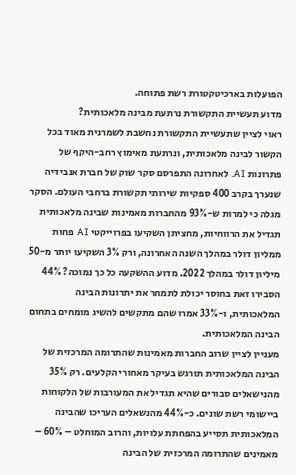הפועלות בארכיטקטורת רשת פתוחה.
מדוע תעשיית התקשורת נרתעת מבינה מלאכותית?
ראוי לציין שתעשיית התקשורת נחשבת לשמרנית מאוד בכל הקשור לבינה מלאכותית, ונרתעת מאימוץ רחב-היקף של פתרונות AI. לאחרונה התפרסם סקר שוק של חברת אנבידיה שנערך בקרב 400 ספקיות שירותי תקשורת ברחבי העולם. הסקר מגלה כי למרות ש-93% מהחברות מאמינות שבינה מלאכותית תגדיל את הרווחיות, מחציתן השקיעו בפרוייקטי AI פחות ממליון דולר במהלך השנה האחרונה, ורק 3% השקיעו יותר מ-50 מיליון דולר במהלך 2022. מדוע ההשקעה כל כך נמוכה? 44% הסבירו זאת בחוסר יכולת לתמחר את יתרונות הבינה המלאכותית, ו-33% אמרו שהם מתקשים להשיג מומחים בתחום הבינה המלאכותית.
מעניין לציין שרוב החברות מאמינות שהתרומה המרכזית של הבינה המלאכותית תורגש בעיקר מאחורי הקלעים. רק 35% מהנישאלים סבורים שהיא תגדיל את המעורבות של הלקוחות ביישומי רשת שונים. כ-44% מהנשאלים העריכו שהבינה המלאכותית תסייע בהפחתת עלויות, והרוב המוחלט – 60% – מאמינים שהתרומה המרכזית של הבינה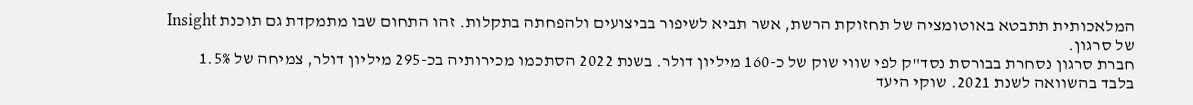המלאכותית תתבטא באוטומציה של תחזוקת הרשת, אשר תביא לשיפור בביצועים ולהפחתה בתקלות. זהו התחום שבו מתמקדת גם תוכנת Insight של סרגון.
חברת סרגון נסחרת בבורסת נסד"ק לפי שווי שוק של כ-160 מיליון דולר. בשנת 2022 הסתכמו מכירותיה בכ-295 מיליון דולר, צמיחה של 1.5% בלבד בהשוואה לשנת 2021. שוקי היעד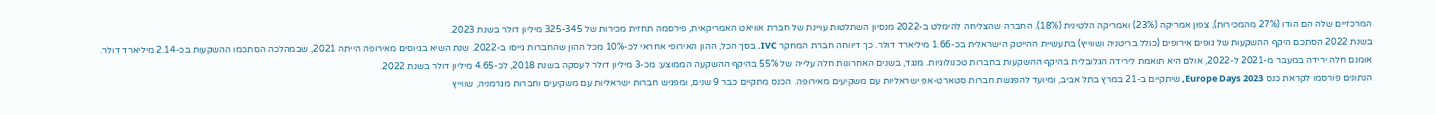המרכזיים שלה הם הודו (27% מהמכירות), צפון אמריקה (23%) ואמריקה הלטינית (18%). החברה שהצליחה להימלט ב-2022 מנסיון השתלטות עויינת של חברת אוויאט האמריקאית, פירסמה תחזית מכירות של 325-345 מיליון דולר בשנת 2023.
בשנת 2022 הסתכם היקף ההשקעות של גופים אירופים (כולל בריטניה ושווייץ) בתעשיית ההייטק הישראלית בכ-1.66 מיליארד דולר. כך דיווחה חברת המחקר IVC. בסך הכל, ההון האירופי אחראי לכ-10% מכל ההון שהחברות גייסו ב-2022. שנת השיא בגיוסים מאירופה הייתה 2021, שבמהלכה הסתכמו ההשקעות בכ-2.14 מיליארד דולר. אומנם חלה ירידה במעבר מ-2021 ל-2022, אולם היא תואמת לירידה הגלובלית בהיקף ההשקעות בחברות טכנולוגיות. מנגד, בשנים האחרונות חלה עלייה של 55% בהיקף ההשקעה הממוצע: מכ-3 מיליון דולר לעסקה בשנת 2018, לכ-4.65 מיליון דולר בשנת 2022.
הנתונים פורסמו לקראת כנס Europe Days 2023, שיתקיים ב-21 במרץ בתל אביב, ומיועד להפגשת חברות סטארט-אפ ישראליות עם משקיעים מאירופה. הכנס מתקיים כבר 9 שנים, ומפגיש חברות ישראליות עם משקיעים וחברות מגרמניה, שווייץ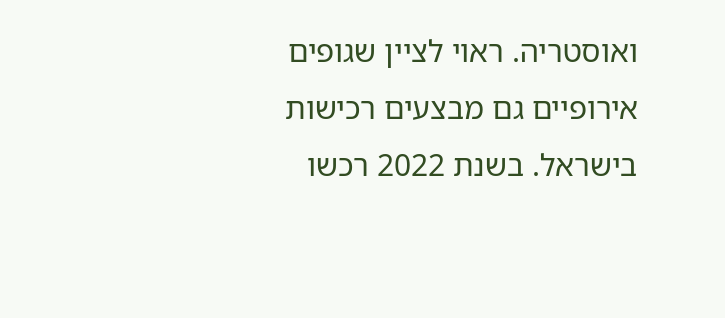ואוסטריה. ראוי לציין שגופים אירופיים גם מבצעים רכישות בישראל. בשנת 2022 רכשו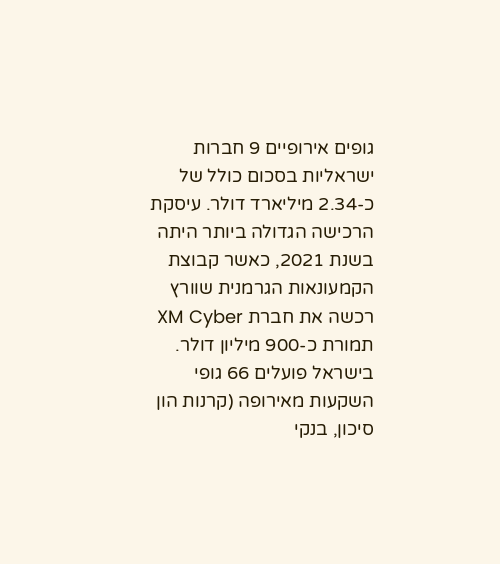גופים אירופיים 9 חברות ישראליות בסכום כולל של כ-2.34 מיליארד דולר. עיסקת הרכישה הגדולה ביותר היתה בשנת 2021, כאשר קבוצת הקמעונאות הגרמנית שוורץ רכשה את חברת XM Cyber תמורת כ-900 מיליון דולר.
בישראל פועלים 66 גופי השקעות מאירופה (קרנות הון סיכון, בנקי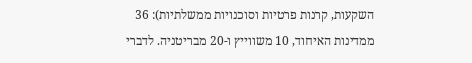השקעות, קרנות פרטיות וסוכנויות ממשלתיות): 36 ממדינות האיחוד, 10 משווייץ ו-20 מבריטניה. לדברי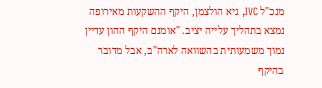מנכ"ל IVC, גיא הולצמן, היקף ההשקעות מאירופה נמצא בתהליך עלייה יציב. "אומנם היקף ההון עדיין נמוך משמעותית בהשוואה לארה"ב, אבל מדובר בהיקף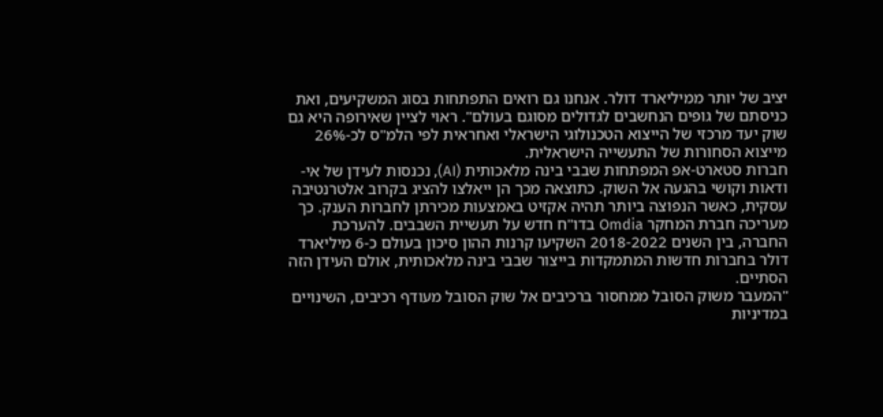יציב של יותר ממיליארד דולר. אנחנו גם רואים התפתחות בסוג המשקיעים, ואת כניסתם של גופים הנחשבים לגדולים מסוגם בעולם". ראוי לציין שאירופה היא גם שוק יעד מרכזי של הייצוא הטכנולוגי הישראלי ואחראית לפי הלמ"ס לכ-26% מייצוא הסחורות של התעשייה הישראלית.
חברות סטארט-אפ המפתחות שבבי בינה מלאכותית (AI), נכנסות לעידן של אי-ודאות וקושי בהגעה אל השוק. כתוצאה מכך הן ייאלצו להציג בקרוב אלטרנטיבה עסקית, כאשר הנפוצה ביותר תהיה אקזיט באמצעות מכירתן לחברות הענק. כך מעריכה חברת המחקר Omdia בדו"ח חדש על תעשיית השבבים. להערכת החברה, בין השנים 2018-2022 השקיעו קרנות ההון סיכון בעולם כ-6 מיליארד דולר בחברות חדשות המתמקדות בייצור שבבי בינה מלאכותית, אולם העידן הזה הסתיים.
"המעבר משוק הסובל ממחסור ברכיבים אל שוק הסובל מעודף רכיבים, השינויים במדיניות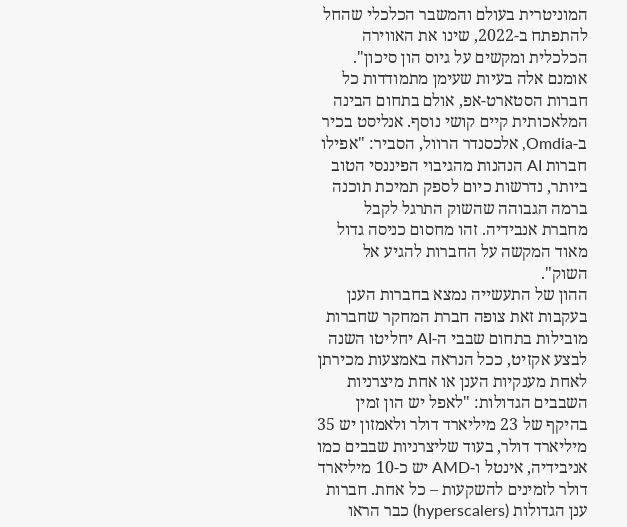המוניטרית בעולם והמשבר הכלכלי שהחל להתפתח ב-2022, שינו את האווירה הכלכלית ומקשים על גיוס הון סיכון". אומנם אלה בעיות שעימן מתמודדות כל חברות הסטארט-אפ, אולם בתחום הבינה המלאכותית קיים קושי נוסף. אנליסט בכיר ב-Omdia, אלכסנדר הרוול, הסביר: "אפילו חברות AI הנהנות מהגיבוי הפיננסי הטוב ביותר, נדרשות כיום לספק תמיכת תוכנה ברמה הגבוהה שהשוק התרגל לקבל מחברת אנבידיה. זהו מחסום כניסה גדול מאוד המקשה על החברות להגיע אל השוק".
ההון של התעשייה נמצא בחברות הענן
בעקבות זאת צופה חברת המחקר שחברות מובילות בתחום שבבי ה-AI יחליטו השנה לבצע אקזיט, ככל הנראה באמצעות מכירתן לאחת מענקיות הענן או אחת מיצרניות השבבים הגדולות: "לאפל יש הון זמין בהיקף של 23 מיליארד דולר ולאמזון יש 35 מיליארד דולר, בעוד שליצרניות שבבים כמו אניבידיה, אינטל ו-AMD יש כ-10 מיליארד דולר לזמינים להשקעות – כל אחת. חברות ענן הגדולות (hyperscalers) כבר הראו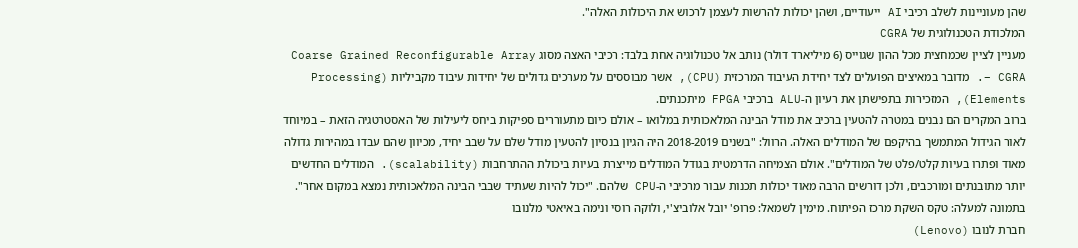שהן מעוניינות לשלב רכיבי AI ייעודיים, ושהן יכולות להרשות לעצמן לרכוש את היכולות האלה".
המלכודת הטכנולוגית של CGRA
מעניין לציין שכמחצית מכל ההון שגוייס (6 מיליארד דולר) נותב אל טכנולוגיה אחת בלבד: רכיבי האצה מסוג Coarse Grained Reconfigurable Array – CGRA. מדובר במאיצים הפועלים לצד יחידת העיבוד המרכזית (CPU), אשר מבוססים על מערכים גדולים של יחידות עיבוד מקביליות (Processing Elements), המזכירות בתפישתן את רעיון ה-ALU ברכיבי FPGA מיתכנתים.
ברוב המקרים הם נבנים במטרה להטעין ברכיב את מודל הבינה המלאכותית במלואו – אולם כיום מתעוררים ספיקות ביחס ליעילות של האסטרטגיה הזאת – במיוחד לאור הגידול המתמשך בהיקפם של המודלים האלה. הרוול: "בשנים 2018-2019 היה הגיון בנסיון להטעין מודל שלם על שבב יחיד, מכיוון שהם עבדו במהירות גדולה מאוד ופתרו בעיות קלט/פלט של המודלים". אולם הצמיחה הדרמטית בגודל המודלים מייצרת בעיות ביכולת ההתרחבות (scalability). המודלים החדשים יותר מתובנתים ומורכבים, ולכן דורשים הרבה מאוד יכולות תכנות עבור מרכיבי ה-CPU שלהם. "יכול להיות שעתיד שבבי הבינה המלאכותית נמצא במקום אחר".
בתמונה למעלה: טקס השקת מרכז הפיתוח. מימין לשמאל: פרופ' יובל אלוביצ'י, ולוקה רוסי ונימה באיאטי מלנובו
חברת לנובו (Lenovo)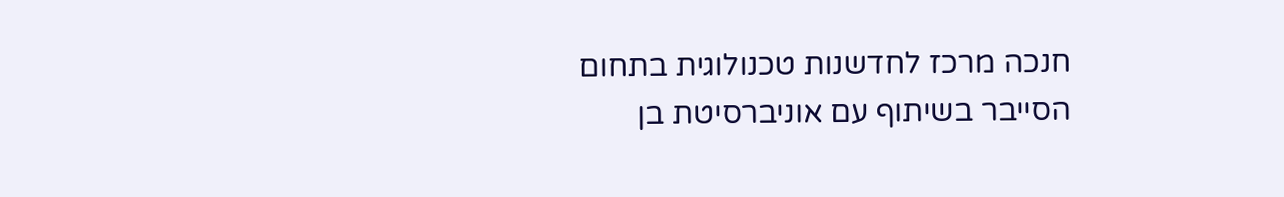חנכה מרכז לחדשנות טכנולוגית בתחום הסייבר בשיתוף עם אוניברסיטת בן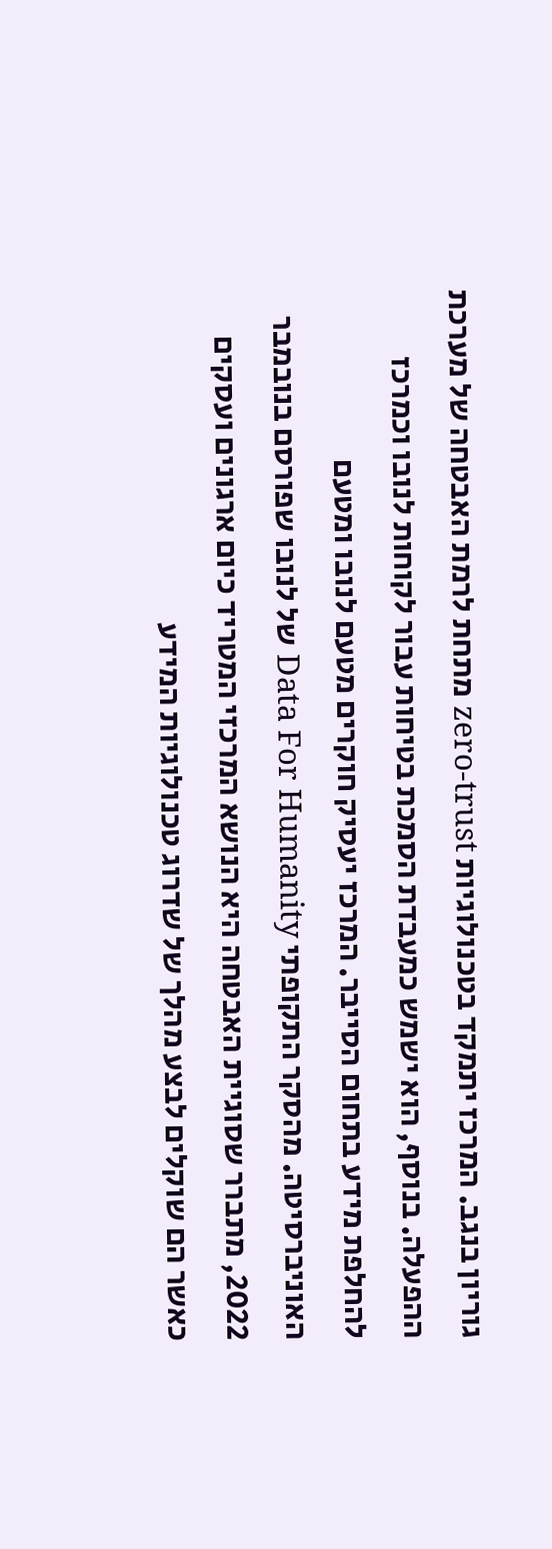גוריון בנגב. המרכז יתמקד בטכנולוגיות zero-trust מתחת לרמת האבטחה של מערכת ההפעלה. בנוסף, הוא ישמש כמעבדת הסמכת בטיחות עבור לקוחות לנובו וכמרכז להחלפת מידע בתחום הסייבר. המרכז יעסיק חוקרים מטעם לנובו ומטעם האוניברסיטה. מהסקר התקופתי Data For Humanity של לנובו שפורסם בנובמבר 2022, מתברר שסוגיית האבטחה היא הנושא המרכזי המטריד כיום ארגונים ועסקים כאשר הם שוקלים לבצע מהלך של שדרוג טכנולוגיות המידע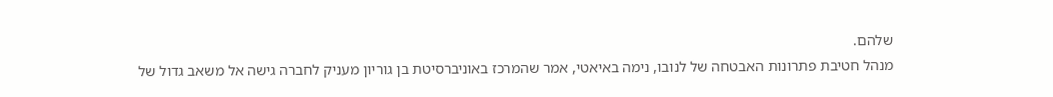שלהם.
מנהל חטיבת פתרונות האבטחה של לנובו, נימה באיאטי, אמר שהמרכז באוניברסיטת בן גוריון מעניק לחברה גישה אל משאב גדול של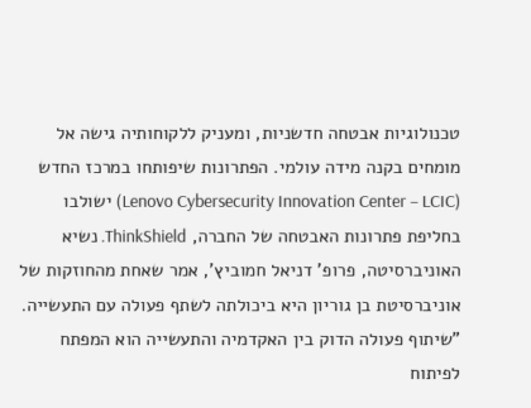טכנולוגיות אבטחה חדשניות, ומעניק ללקוחותיה גישה אל מומחים בקנה מידה עולמי. הפתרונות שיפותחו במרכז החדש (Lenovo Cybersecurity Innovation Center – LCIC) ישולבו בחליפת פתרונות האבטחה של החברה, ThinkShield. נשיא האוניברסיטה, פרופ' דניאל חמוביץ', אמר שאחת מהחוזקות של אוניברסיטת בן גוריון היא ביכולתה לשתף פעולה עם התעשייה. "שיתוף פעולה הדוק בין האקדמיה והתעשייה הוא המפתח לפיתוח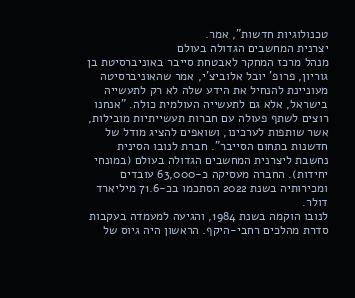טכנולוגיות חדשות", אמר.
יצרנית המחשבים הגדולה בעולם
מנהל מרכז המחקר לאבטחת סייבר באוניברסיטת בן גוריון, פרופ' יובל אלוביצ'י, אמר שהאוניברסיטה מעוניינת להנחיל את הידע שלה לא רק לתעשייה בישראל, אלא גם לתעשייה העולמית כולה. "אנחנו רוצים לשתף פעולה עם חברות תעשייתיות מובילות, אשר שותפות לערכינו, ושואפים להציג מודל של חדשנות בתחום הסייבר". חברת לנובו הסינית נחשבת ליצרנית המחשבים הגדולה בעולם (במונחי יחידות). החברה מעסיקה כ-63,000 עובדים ומכירותיה בשנת 2022 הסתכמו בכ-71.6 מיליארד דולר.
לנובו הוקמה בשנת 1984, והגיעה למעמדה בעקבות סדרת מהלכים רחבי-היקף. הראשון היה גיוס של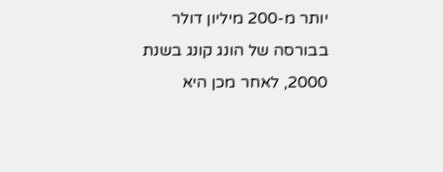יותר מ-200 מיליון דולר בבורסה של הונג קונג בשנת 2000, לאחר מכן היא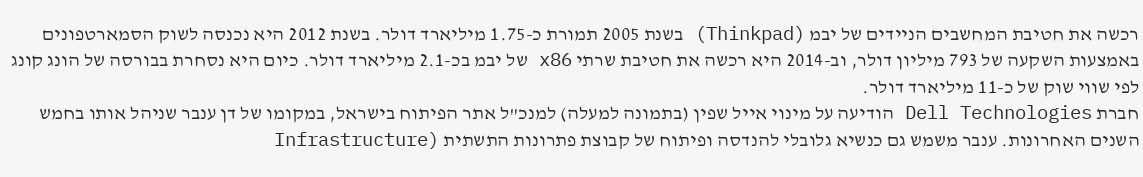רכשה את חטיבת המחשבים הניידים של יבמ (Thinkpad) בשנת 2005 תמורת כ-1.75 מיליארד דולר. בשנת 2012 היא נכנסה לשוק הסמארטפונים באמצעות השקעה של 793 מיליון דולר, וב-2014 היא רכשה את חטיבת שרתי x86 של יבמ בכ-2.1 מיליארד דולר. כיום היא נסחרת בבורסה של הונג קונג לפי שווי שוק של כ-11 מיליארד דולר.
חברת Dell Technologies הודיעה על מינוי אייל שפין (בתמונה למעלה) למנכ"ל אתר הפיתוח בישראל, במקומו של דן ענבר שניהל אותו בחמש השנים האחרונות. ענבר משמש גם כנשיא גלובלי להנדסה ופיתוח של קבוצת פתרונות התשתית (Infrastructure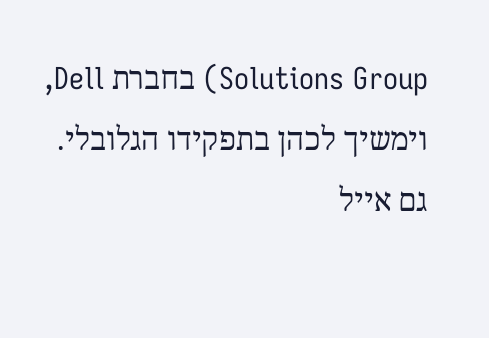Solutions Group) בחברת Dell, וימשיך לכהן בתפקידו הגלובלי. גם אייל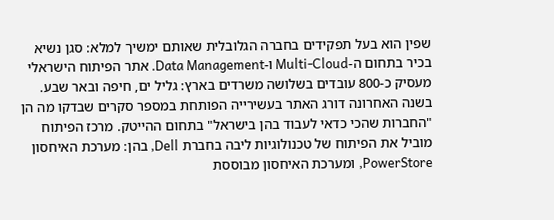שפין הוא בעל תפקידים בחברה הגלובלית שאותם ימשיך למלא: סגן נשיא בכיר בתחום ה-Multi-Cloud ו-Data Management. אתר הפיתוח הישראלי מעסיק כ-800 עובדים בשלושה משרדים בארץ: גליל ים, חיפה ובאר שבע.
בשנה האחרונה דורג האתר בעשירייה הפותחת במספר סקרים שבדקו מה הן "החברות שהכי כדאי לעבוד בהן בישראל" בתחום ההייטק. מרכז הפיתוח מוביל את הפיתוח של טכנולוגיות ליבה בחברת Dell, בהן: מערכת האיחסון PowerStore, ומערכת האיחסון מבוססת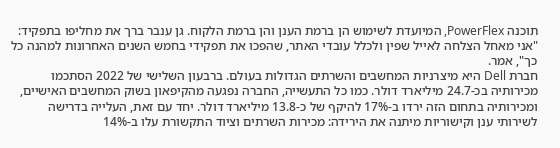תוכנה PowerFlex, המיועדת לשימוש הן ברמת הענן והן ברמת הלקוח. גן ענבר ברך את מחליפו בתפקיד: "אני מאחל הצלחה לאייל שפין ולכלל עובדי האתר, שהפכו את תפקידי בחמש השנים האחרונות למהנה כל כך", אמר.
חברת Dell היא מיצרניות המחשבים והשרתים הגדולות בעולם. ברבעון השלישי של 2022 הסתכמו מכירותיה בכ-24.7 מיליארד דולר. כמו כל התעשייה, החברה נפגעה מהקיפאון בשוק המחשבים האישיים, ומכירותיה בתחום הזה ירדו ב-17% להיקף של כ-13.8 מיליארד דולר. יחד עם זאת, העלייה בדרישה לשירותי ענן וקישוריות מיתנה את הירידה: מכירות השרתים וציוד התקשורת עלו ב-14%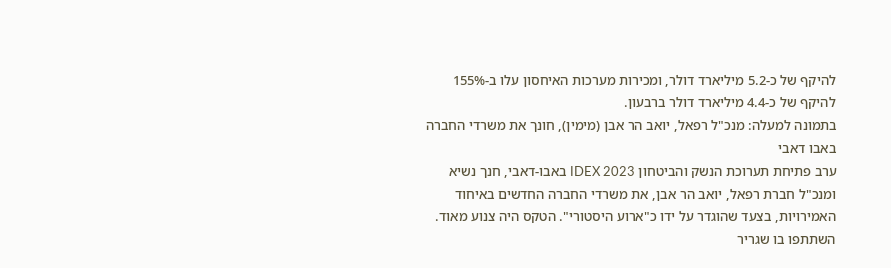להיקף של כ-5.2 מיליארד דולר, ומכירות מערכות האיחסון עלו ב-155% להיקף של כ-4.4 מיליארד דולר ברבעון.
בתמונה למעלה: מנכ"ל רפאל, יואב הר אבן (מימין), חונך את משרדי החברה באבו דאבי
ערב פתיחת תערוכת הנשק והביטחון IDEX 2023 באבו-דאבי, חנך נשיא ומנכ"ל חברת רפאל, יואב הר אבן, את משרדי החברה החדשים באיחוד האמירויות, בצעד שהוגדר על ידו כ"ארוע היסטורי". הטקס היה צנוע מאוד. השתתפו בו שגריר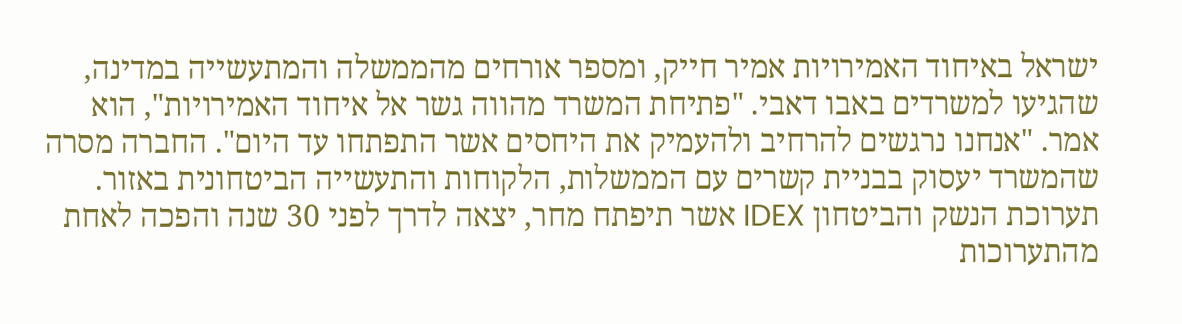ישראל באיחוד האמירויות אמיר חייק, ומספר אורחים מהממשלה והמתעשייה במדינה, שהגיעו למשרדים באבו דאבי. "פתיחת המשרד מהווה גשר אל איחוד האמירויות", הוא אמר. "אנחנו נרגשים להרחיב ולהעמיק את היחסים אשר התפתחו עד היום". החברה מסרה שהמשרד יעסוק בבניית קשרים עם הממשלות, הלקוחות והתעשייה הביטחונית באזור.
תערוכת הנשק והביטחון IDEX אשר תיפתח מחר, יצאה לדרך לפני 30 שנה והפכה לאחת מהתערוכות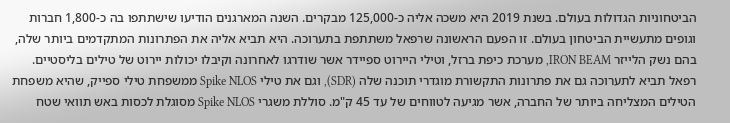הביטחוניות הגדולות בעולם. בשנת 2019 היא משכה אליה כ-125,000 מבקרים. השנה המארגנים הודיעו שישתתפו בה כ-1,800 חברות וגופים מתעשיית הביטחון בעולם. זו הפעם הראשונה שרפאל משתתפת בתערוכה. היא תביא אליה את הפתרונות המתקדמים ביותר שלה, בהם נשק הלייזר IRON BEAM, מערכת כיפת ברזל, וטילי היירוט ספיידר אשר שודרגו לאחרונה וקיבלו יכולות יירוט של טילים בליסטיים.
רפאל תביא לתערוכה גם את פתרונות התקשורת מוגדרי תוכנה שלה (SDR), וגם את טילי Spike NLOS ממשפחת טילי ספייק, שהיא משפחת הטילים המצליחה ביותר של החברה, אשר מגיעה לטווחים של עד 45 ק"מ. סוללת משגרי Spike NLOS מסוגלת לכסות באש תוואי שטח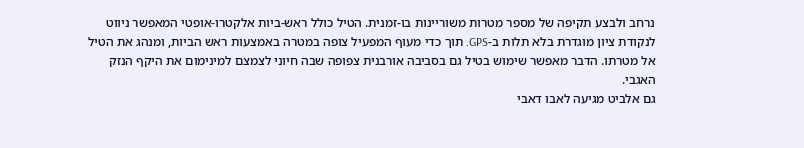נרחב ולבצע תקיפה של מספר מטרות משוריינות בו-זמנית. הטיל כולל ראש-ביות אלקטרו-אופטי המאפשר ניווט לנקודת ציון מוגדרת בלא תלות ב-GPS. תוך כדי מעוף המפעיל צופה במטרה באמצעות ראש הביות, ומנהג את הטיל אל מטרתו. הדבר מאפשר שימוש בטיל גם בסביבה אורבנית צפופה שבה חיוני לצמצם למינימום את היקף הנזק האגבי.
גם אלביט מגיעה לאבו דאבי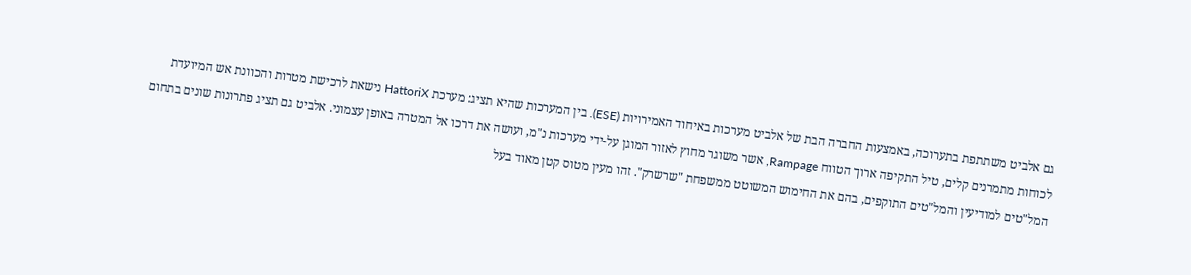גם אלביט משתתפת בתערוכה, באמצעות החברה הבת של אלביט מערכות באיחוד האמירויות (ESE). בין המערכות שהיא תציג: מערכת HattoriX נישאת לרכישת מטרות והכוונת אש המיועדת לכוחות מתמרנים קלים, טיל התקיפה ארוך הטווח Rampage, אשר משוגר מחוץ לאזור המוגן על-ידי מערכות נ"מ, ועושה את דרכו אל המטרה באופן עצמוני. אלביט גם תציג פתרונות שונים בתחום המל"טים למודיעין והמל"טים התוקפים, בהם את החימוש המשוטט ממשפחת "שרשרק". זהו מעין מטוס קטן מאוד בעל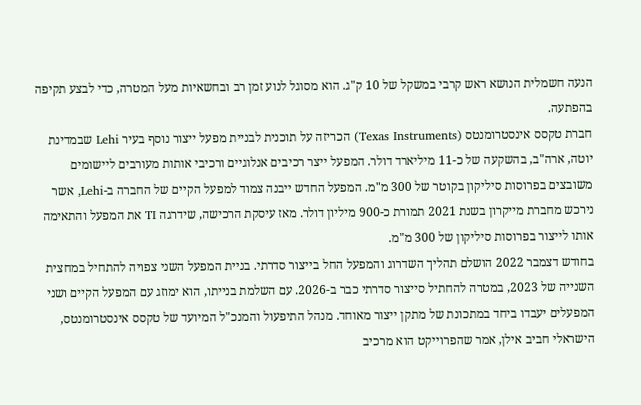הנעה חשמלית הנושא ראש קרבי במשקל של 10 ק"ג. הוא מסוגל לנוע זמן רב ובחשאיות מעל המטרה, כדי לבצע תקיפה בהפתעה.
חברת טקסס אינסטרומנטס (Texas Instruments) הכריזה על תוכנית לבניית מפעל ייצור נוסף בעיר Lehi שבמדינת יוטה, ארה"ב, בהשקעה של כ-11 מיליארד דולר. המפעל ייצר רכיבים אנלוגיים ורכיבי אותות מעורבים ליישומים משובצים בפרוסות סיליקון בקוטר של 300 מ"מ. המפעל החדש ייבנה צמוד למפעל הקיים של החברה ב-Lehi, אשר נירכש מחברת מייקרון בשנת 2021 תמורת כ-900 מיליון דולר. מאז עיסקת הרכישה, שידרגה TI את המפעל והתאימה אותו לייצור בפרוסות סיליקון של 300 מ"מ.
בחודש דצמבר 2022 הושלם תהליך השדרוג והמפעל החל בייצור סדרתי. בניית המפעל השני צפויה להתחיל במחצית השנייה של 2023, במטרה להחתיל סייצור סדרתי כבר ב-2026. עם השלמת בנייתו, הוא ימוזג עם המפעל הקיים ושני המפעלים יעבדו ביחד במתכונת של מתקן ייצור מאוחד. מנהל התיפעול והמנכ"ל המיועד של טקסס אינסטרומנטס, הישראלי חביב אילן, אמר שהפרוייקט הוא מרכיב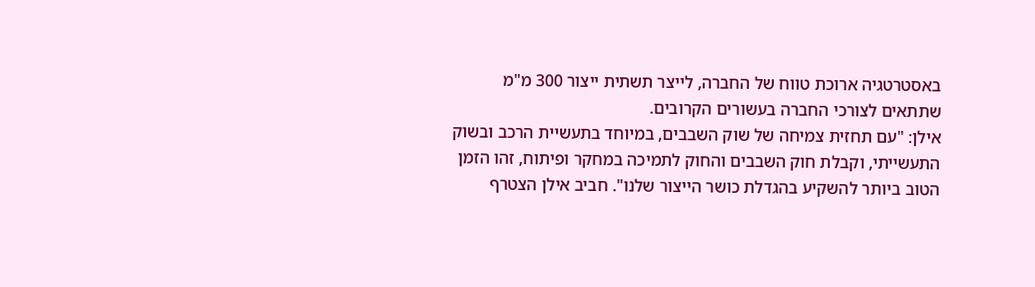באסטרטגיה ארוכת טווח של החברה, לייצר תשתית ייצור 300 מ"מ שתתאים לצורכי החברה בעשורים הקרובים.
אילן: "עם תחזית צמיחה של שוק השבבים, במיוחד בתעשיית הרכב ובשוק התעשייתי, וקבלת חוק השבבים והחוק לתמיכה במחקר ופיתוח, זהו הזמן הטוב ביותר להשקיע בהגדלת כושר הייצור שלנו". חביב אילן הצטרף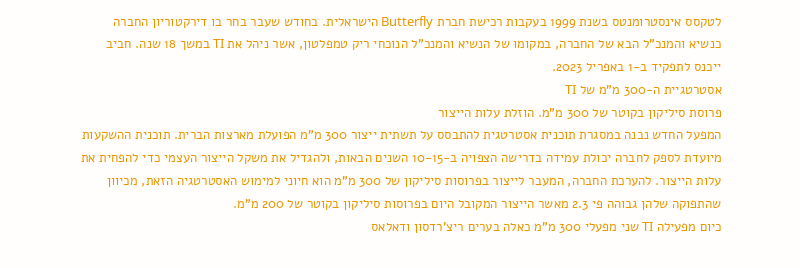לטקסס אינסטרומנטס בשנת 1999 בעקבות רכישת חברת Butterfly הישראלית. בחודש שעבר בחר בו דירקטוריון החברה כנשיא והמנכ”ל הבא של החברה, במקומו של הנשיא והמנכ”ל הנוכחי ריק טמפלטון, אשר ניהל את TI במשך 18 שנה. חביב ייכנס לתפקיד ב-1 באפריל 2023.
אסטרטגיית ה-300 מ"מ של TI
פרוסת סיליקון בקוטר של 300 מ"מ. הוזלת עלות הייצור
המפעל החדש נבנה במסגרת תוכנית אסטרטגית להתבסס על תשתית ייצור 300 מ"מ הפועלת מארצות הברית. תוכנית ההשקעות מיועדת לספק לחברה יכולת עמידה בדרישה הצפויה ב-10-15 השנים הבאות, ולהגדיל את משקל הייצור העצמי כדי להפחית את עלות הייצור. להערכת החברה, המעבר לייצור בפרוסות סיליקון של 300 מ"מ הוא חיוני למימוש האסטרטגיה הזאת, מכיוון שהתפוקה שלהן גבוהה פי 2.3 מאשר הייצור המקובל היום בפרוסות סיליקון בקוטר של 200 מ”מ.
כיום מפעילה TI שני מפעלי 300 מ"מ כאלה בערים ריצ'רדסון ודאלאס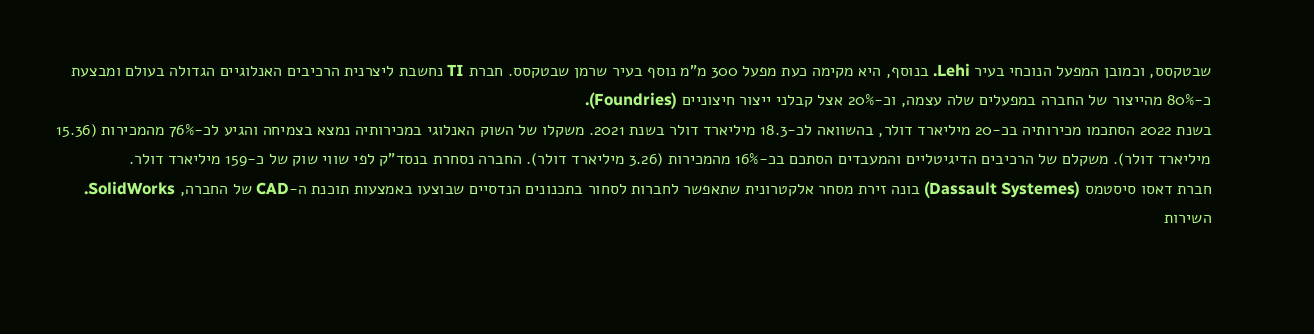שבטקסס, וכמובן המפעל הנוכחי בעיר Lehi. בנוסף, היא מקימה כעת מפעל 300 מ"מ נוסף בעיר שרמן שבטקסס. חברת TI נחשבת ליצרנית הרכיבים האנלוגיים הגדולה בעולם ומבצעת כ-80% מהייצור של החברה במפעלים שלה עצמה, וכ-20% אצל קבלני ייצור חיצוניים (Foundries).
בשנת 2022 הסתכמו מכירותיה בכ-20 מיליארד דולר, בהשוואה לכ-18.3 מיליארד דולר בשנת 2021. משקלו של השוק האנלוגי במכירותיה נמצא בצמיחה והגיע לכ-76% מהמכירות (15.36 מיליארד דולר). משקלם של הרכיבים הדיגיטליים והמעבדים הסתכם בכ-16% מהמכירות (3.26 מיליארד דולר). החברה נסחרת בנסד”ק לפי שווי שוק של כ-159 מיליארד דולר.
חברת דאסו סיסטמס (Dassault Systemes) בונה זירת מסחר אלקטרונית שתאפשר לחברות לסחור בתכנונים הנדסיים שבוצעו באמצעות תוכנת ה-CAD של החברה, SolidWorks. השירות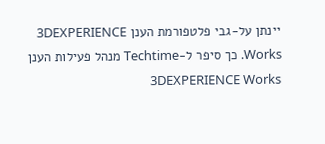יינתן על-גבי פלטפורמת הענן 3DEXPERIENCE Works. כך סיפר ל-Techtime מנהל פעילות הענן 3DEXPERIENCE Works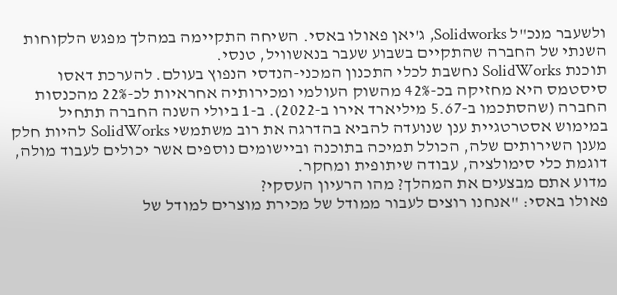ולשעבר מנכ"ל Solidworks, ג'יאן פאולו באסי. השיחה התקיימה במהלך מפגש הלקוחות השנתי של החברה שהתקיים בשבוע שעבר בנאשוויל, טנסי.
תוכנת SolidWorks נחשבת לכלי התכנון המכני-הנדסי הנפוץ בעולם. להערכת דאסו סיסטמס היא מחזיקה בכ-42% מהשוק העולמי ומכירותיה אחראיות לכ-22% מהכנסות החברה (שהסתכמו ב-5.67 מיליארד אירו ב-2022). ב-1 ביולי השנה החברה תתחיל במימוש אסטרטגיית ענן שנועדה להביא בהדרגה את רוב משתמשי SolidWorks להיות חלק מענן השירותים שלה, הכולל תמיכה בתוכנה וביישומים נוספים אשר יכולים לעבוד מולה, דוגמת כלי סימולציה, עבודה שיתופית ומחקר.
מדוע אתם מבצעים את המהלך? מהו הרעיון העסקי?
פאולו באסי: "אנחנו רוצים לעבור ממודל של מכירת מוצרים למודל של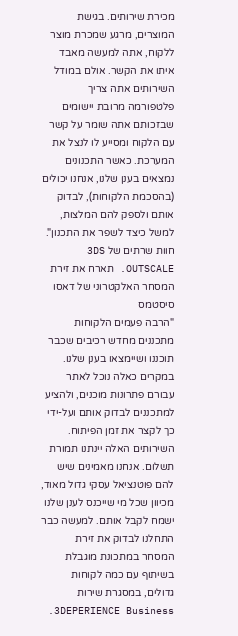מכירת שירותים. בגישת המוצרים, מרגע שמכרת מוצר ללקוח, אתה למעשה מאבד איתו את הקשר. אולם במודל השירותים אתה צריך פלטפורמה מרובת יישומים שבזכותם אתה שומר על קשר עם הלקוח ומסייע לו לנצל את המערכת. כאשר התכנונים נמצאים בענן שלנו, אנחנו יכולים (בהסכמת הלקוחות), לבדוק אותם ולספק להם המלצות, למשל כיצד לשפר את התכנון".
חוות שרתים של 3DS OUTSCALE. תארח את זירת המסחר האלקטרוני של דאסו סיסטמס
"הרבה פעמים הלקוחות מתכננים מחדש רכיבים שכבר תוכננו ושיימצאו בענן שלנו. במקרים כאלה נוכל לאתר עבורם פתרונות מוכנים, ולהציע למתכננים לבדוק אותם ועל-ידי כך לקצר את זמן הפיתוח. השירותים האלה יינתנו תמורת תשלום. אנחנו מאמינים שיש להם פוטנציאל עסקי גדול מאוד, מכיוון שכל מי שייכנס לענן שלנו ישמח לקבל אותם. למעשה כבר התחלנו לבדוק את זירת המסחר במתכונת מוגבלת בשיתוף עם כמה לקוחות גדולים, במסגרת שירות 3DEPERIENCE Business.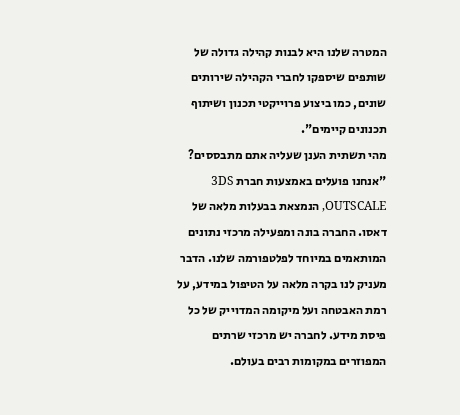המטרה שלנו היא לבנות קהילה גדולה של שותפים שיספקו לחברי הקהילה שירותים שונים, כמו ביצוע פרוייקטי תכנון ושיתוף תכנונים קיימים".
מהי תשתית הענן שעליה אתם מתבססים?
"אנחנו פועלים באמצעות חברת 3DS OUTSCALE, הנמצאת בבעלות מלאה של דאסו. החברה בונה ומפעילה מרכזי נתונים המותאמים במיוחד לפלטפורמה שלנו. הדבר מעניק לנו בקרה מלאה על הטיפול במידע, על רמת האבטחה ועל מיקומה המדוייק של כל פיסת מידע. לחברה יש מרכזי שרתים המפוזרים במקומות רבים בעולם.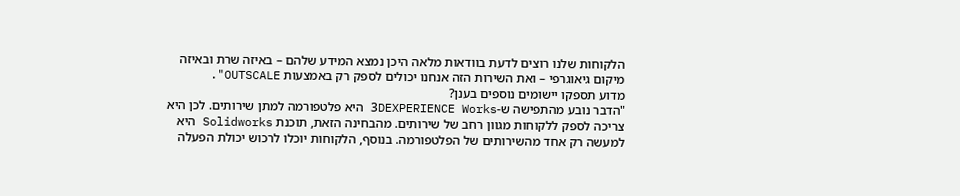הלקוחות שלנו רוצים לדעת בוודאות מלאה היכן נמצא המידע שלהם – באיזה שרת ובאיזה מיקום גיאוגרפי – ואת השירות הזה אנחנו יכולים לספק רק באמצעות OUTSCALE".
מדוע תספקו יישומים נוספים בענן?
"הדבר נובע מהתפישה ש-3DEXPERIENCE Works היא פלטפורמה למתן שירותים. לכן היא צריכה לספק ללקוחות מגוון רחב של שירותים. מהבחינה הזאת, תוכנת Solidworks היא למעשה רק אחד מהשירותים של הפלטפורמה. בנוסף, הלקוחות יוכלו לרכוש יכולת הפעלה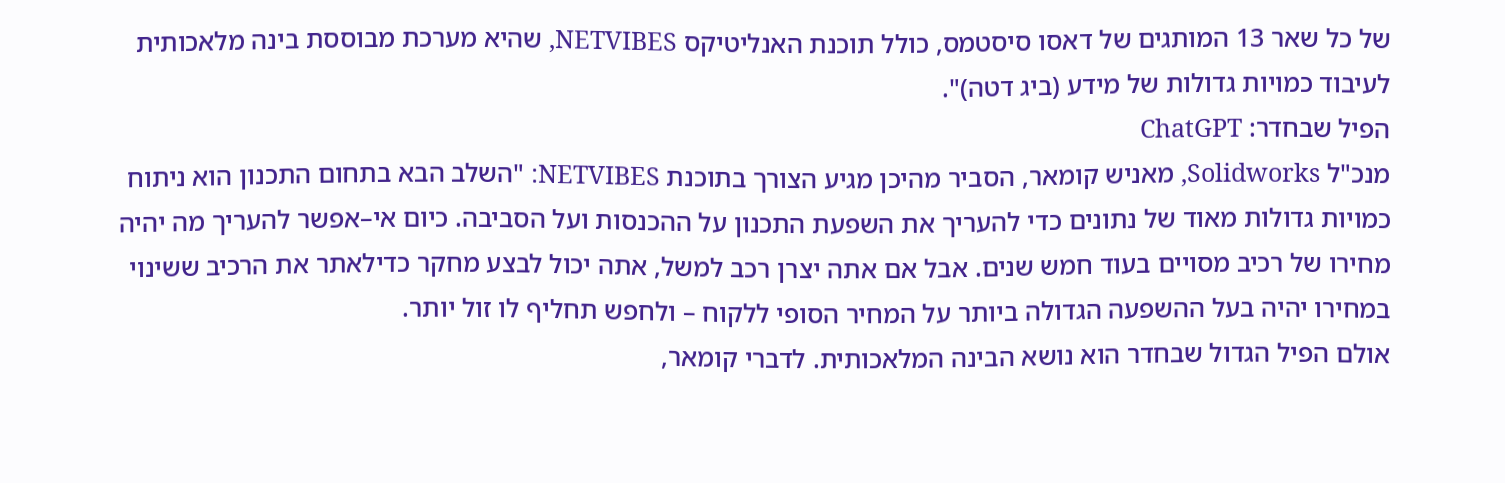של כל שאר 13 המותגים של דאסו סיסטמס, כולל תוכנת האנליטיקס NETVIBES, שהיא מערכת מבוססת בינה מלאכותית לעיבוד כמויות גדולות של מידע (ביג דטה)".
הפיל שבחדר: ChatGPT
מנכ"ל Solidworks, מאניש קומאר, הסביר מהיכן מגיע הצורך בתוכנת NETVIBES: "השלב הבא בתחום התכנון הוא ניתוח כמויות גדולות מאוד של נתונים כדי להעריך את השפעת התכנון על ההכנסות ועל הסביבה. כיום אי–אפשר להעריך מה יהיה מחירו של רכיב מסויים בעוד חמש שנים. אבל אם אתה יצרן רכב למשל, אתה יכול לבצע מחקר כדילאתר את הרכיב ששינוי במחירו יהיה בעל ההשפעה הגדולה ביותר על המחיר הסופי ללקוח – ולחפש תחליף לו זול יותר.
אולם הפיל הגדול שבחדר הוא נושא הבינה המלאכותית. לדברי קומאר,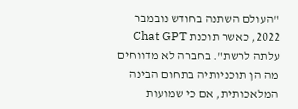"העולם השתנה בחודש נובמבר 2022, כאשר תוכנת Chat GPT עלתה לרשת". בחברה לא מדווחים מה הן תוכניותיה בתחום הבינה המלאכותית, אם כי שמועות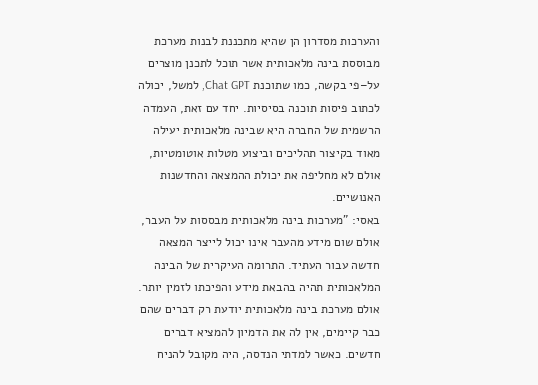והערכות מסדרון הן שהיא מתכננת לבנות מערכת מבוססת בינה מלאכותית אשר תוכל לתכנן מוצרים על–פי בקשה, כמו שתוכנת Chat GPT, למשל, יכולה לכתוב פיסות תוכנה בסיסיות. יחד עם זאת, העמדה הרשמית של החברה היא שבינה מלאכותית יעילה מאוד בקיצור תהליכים וביצוע מטלות אוטומטיות, אולם לא מחליפה את יכולת ההמצאה והחדשנות האנושיים.
באסי: "מערכות בינה מלאכותית מבססות על העבר, אולם שום מידע מהעבר אינו יכול לייצר המצאה חדשה עבור העתיד. התרומה העיקרית של הבינה המלאכותית תהיה בהבאת מידע והפיכתו לזמין יותר. אולם מערכת בינה מלאכותית יודעת רק דברים שהם כבר קיימים, אין לה את הדמיון להמציא דברים חדשים. כאשר למדתי הנדסה, היה מקובל להניח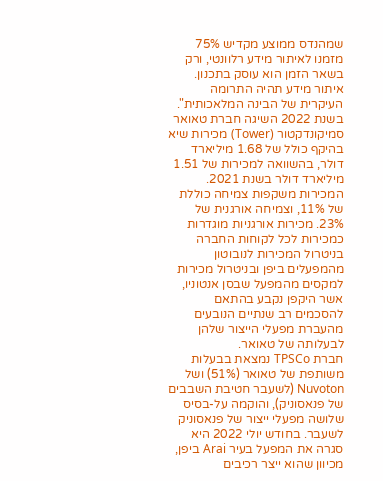שמהנדס ממוצע מקדיש 75% מזמנו לאיתור מידע רלוונטי, ורק בשאר הזמן הוא עוסק בתכנון. איתור מידע תהיה התרומה העיקרית של הבינה המלאכותית".
בשנת 2022 השיגה חברת טאואר סמיקונדקטור (Tower) מכירות שיא בהיקף כולל של 1.68 מיליארד דולר, בהשוואה למכירות של 1.51 מיליארד דולר בשנת 2021. המכירות משקפות צמיחה כוללת של 11%, וצמיחה אורגנית של 23%. מכירות אורגניות מוגדרות כמכירות לכל לקוחות החברה בניטרול המכירות לנובוטון מהמפעלים ביפן ובניטרול מכירות למקסים מהמפעל שבסן אנטוניו, אשר היקפן נקבע בהתאם להסכמים רב שנתיים הנובעים מהעברת מפעלי הייצור שלהן לבעלותה של טאואר.
חברת TPSCo נמצאת בבעלות משותפת של טאואר (51%) ושל Nuvoton (לשעבר חטיבת השבבים של פנאסוניק), והוקמה על-בסיס שלושה מפעלי ייצור של פנאסוניק לשעבר. בחודש יולי 2022 היא סגרה את המפעל בעיר Arai ביפן, מכיוון שהוא ייצר רכיבים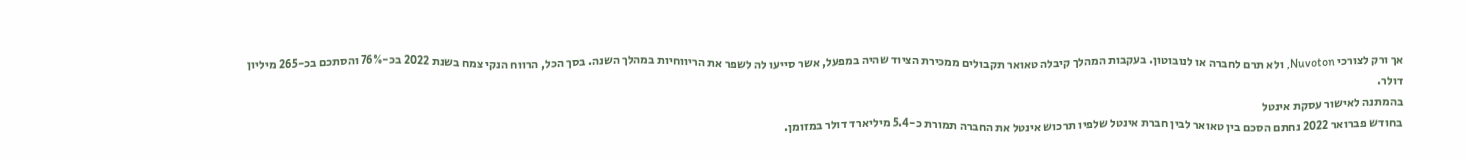אך ורק לצורכי Nuvoton, ולא תרם לחברה או לנובוטון. בעקבות המהלך קיבלה טאואר תקבולים ממכירת הציוד שהיה במפעל, אשר סייעו לה לשפר את הריווחיות במהלך השנה. בסך הכל, הרווח הנקי צמח בשנת 2022 בכ-76% והסתכם בכ-265 מיליון דולר.
בהמתנה לאישור עסקת אינטל
בחודש פברואר 2022 נחתם הסכם בין טאואר לבין חברת אינטל שלפיו תרכוש אינטל את החברה תמורת כ-5.4 מיליארד דולר במזומן.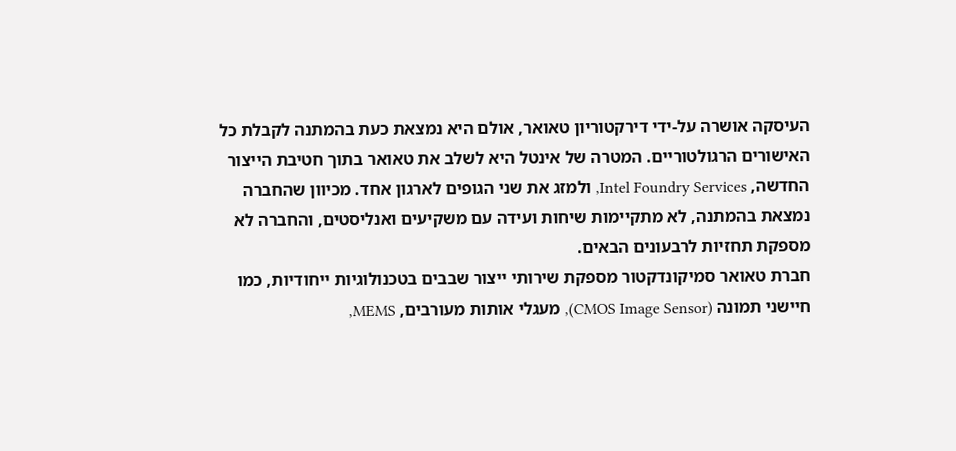העיסקה אושרה על-ידי דירקטוריון טאואר, אולם היא נמצאת כעת בהמתנה לקבלת כל האישורים הרגולטוריים. המטרה של אינטל היא לשלב את טאואר בתוך חטיבת הייצור החדשה, Intel Foundry Services, ולמזג את שני הגופים לארגון אחד. מכיוון שהחברה נמצאת בהמתנה, לא מתקיימות שיחות ועידה עם משקיעים ואנליסטים, והחברה לא מספקת תחזיות לרבעונים הבאים.
חברת טאואר סמיקונדקטור מספקת שירותי ייצור שבבים בטכנולוגיות ייחודיות, כמו חיישני תמונה (CMOS Image Sensor), מעגלי אותות מעורבים, MEMS,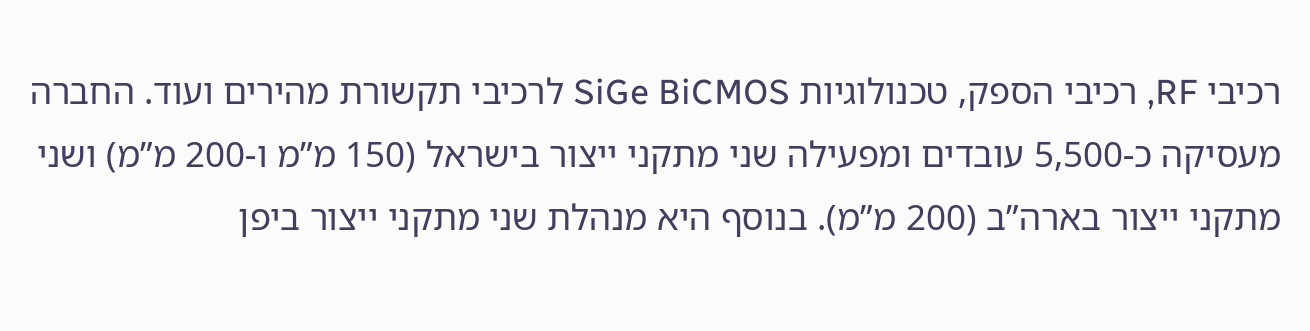רכיבי RF, רכיבי הספק, טכנולוגיות SiGe BiCMOS לרכיבי תקשורת מהירים ועוד. החברה מעסיקה כ-5,500 עובדים ומפעילה שני מתקני ייצור בישראל (150 מ”מ ו-200 מ”מ) ושני מתקני ייצור בארה”ב (200 מ”מ). בנוסף היא מנהלת שני מתקני ייצור ביפן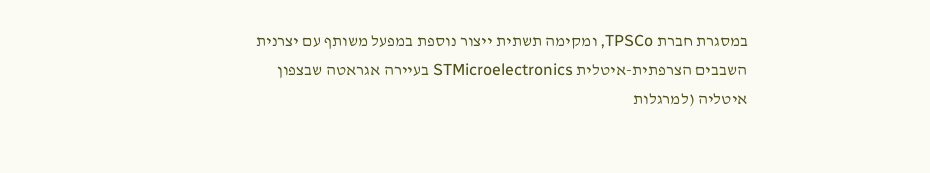במסגרת חברת TPSCo, ומקימה תשתית ייצור נוספת במפעל משותף עם יצרנית השבבים הצרפתית-איטלית STMicroelectronics בעיירה אגראטה שבצפון איטליה (למרגלות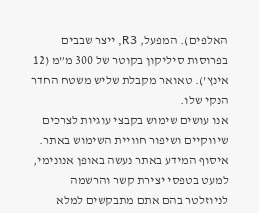האלפים). המפעל, R3, ייצר שבבים בפרוסות סיליקון בקוטר של 300 מ”מ (12 אינץ’). טאואר מקבלת שליש משטח החדר הנקי שלו.
אנו עושים שימוש בקבצי עוגיות לצרכים שיווקיים ושיפור חוויית השימוש באתר. איסוף המידע באתר נעשה באופן אנונימי, למעט בטפסי יצירת קשר והרשמה לניוזלטר בהם אתם מתבקשים למלא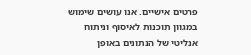פרטים אישיים. אנו עושים שימוש במגוון תוכנות לאיסוף וניתוח אנליטי של הנתונים באופן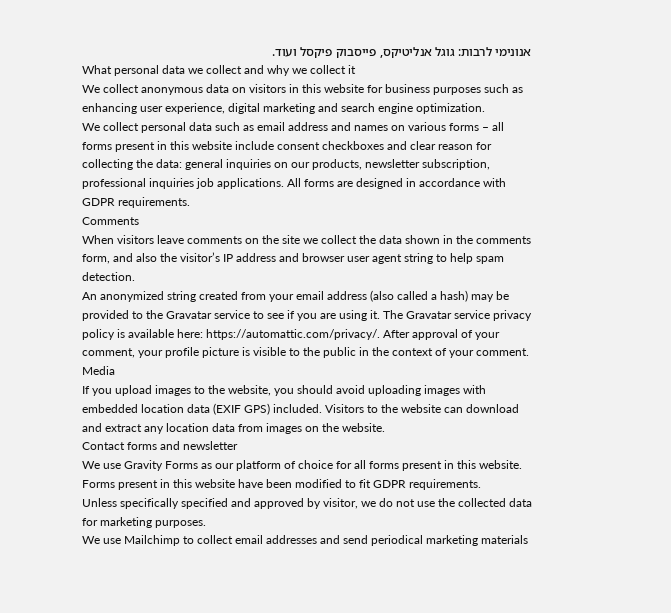אנונימי לרבות: גוגל אנליטיקס, פייסבוק פיקסל ועוד.
What personal data we collect and why we collect it
We collect anonymous data on visitors in this website for business purposes such as enhancing user experience, digital marketing and search engine optimization.
We collect personal data such as email address and names on various forms – all forms present in this website include consent checkboxes and clear reason for collecting the data: general inquiries on our products, newsletter subscription, professional inquiries job applications. All forms are designed in accordance with GDPR requirements.
Comments
When visitors leave comments on the site we collect the data shown in the comments form, and also the visitor’s IP address and browser user agent string to help spam detection.
An anonymized string created from your email address (also called a hash) may be provided to the Gravatar service to see if you are using it. The Gravatar service privacy policy is available here: https://automattic.com/privacy/. After approval of your comment, your profile picture is visible to the public in the context of your comment.
Media
If you upload images to the website, you should avoid uploading images with embedded location data (EXIF GPS) included. Visitors to the website can download and extract any location data from images on the website.
Contact forms and newsletter
We use Gravity Forms as our platform of choice for all forms present in this website. Forms present in this website have been modified to fit GDPR requirements.
Unless specifically specified and approved by visitor, we do not use the collected data for marketing purposes.
We use Mailchimp to collect email addresses and send periodical marketing materials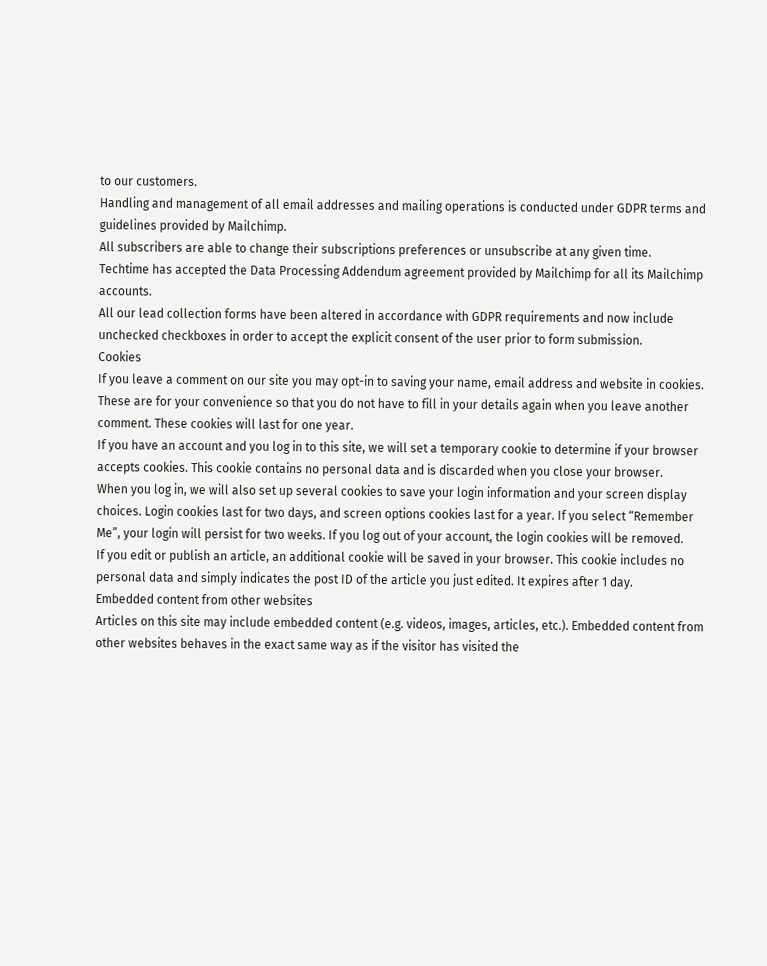to our customers.
Handling and management of all email addresses and mailing operations is conducted under GDPR terms and guidelines provided by Mailchimp.
All subscribers are able to change their subscriptions preferences or unsubscribe at any given time.
Techtime has accepted the Data Processing Addendum agreement provided by Mailchimp for all its Mailchimp accounts.
All our lead collection forms have been altered in accordance with GDPR requirements and now include unchecked checkboxes in order to accept the explicit consent of the user prior to form submission.
Cookies
If you leave a comment on our site you may opt-in to saving your name, email address and website in cookies. These are for your convenience so that you do not have to fill in your details again when you leave another comment. These cookies will last for one year.
If you have an account and you log in to this site, we will set a temporary cookie to determine if your browser accepts cookies. This cookie contains no personal data and is discarded when you close your browser.
When you log in, we will also set up several cookies to save your login information and your screen display choices. Login cookies last for two days, and screen options cookies last for a year. If you select “Remember Me”, your login will persist for two weeks. If you log out of your account, the login cookies will be removed.
If you edit or publish an article, an additional cookie will be saved in your browser. This cookie includes no personal data and simply indicates the post ID of the article you just edited. It expires after 1 day.
Embedded content from other websites
Articles on this site may include embedded content (e.g. videos, images, articles, etc.). Embedded content from other websites behaves in the exact same way as if the visitor has visited the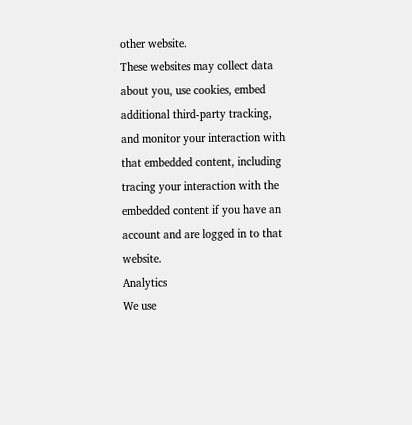other website.
These websites may collect data about you, use cookies, embed additional third-party tracking, and monitor your interaction with that embedded content, including tracing your interaction with the embedded content if you have an account and are logged in to that website.
Analytics
We use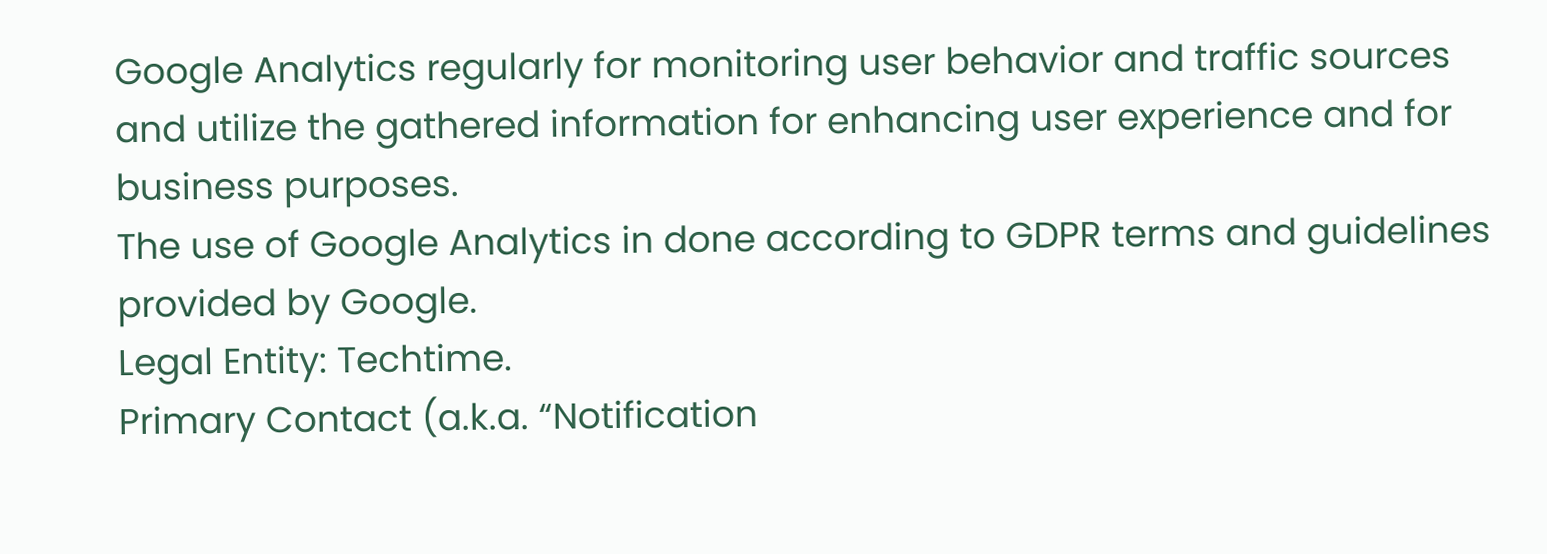Google Analytics regularly for monitoring user behavior and traffic sources and utilize the gathered information for enhancing user experience and for business purposes.
The use of Google Analytics in done according to GDPR terms and guidelines provided by Google.
Legal Entity: Techtime.
Primary Contact (a.k.a. “Notification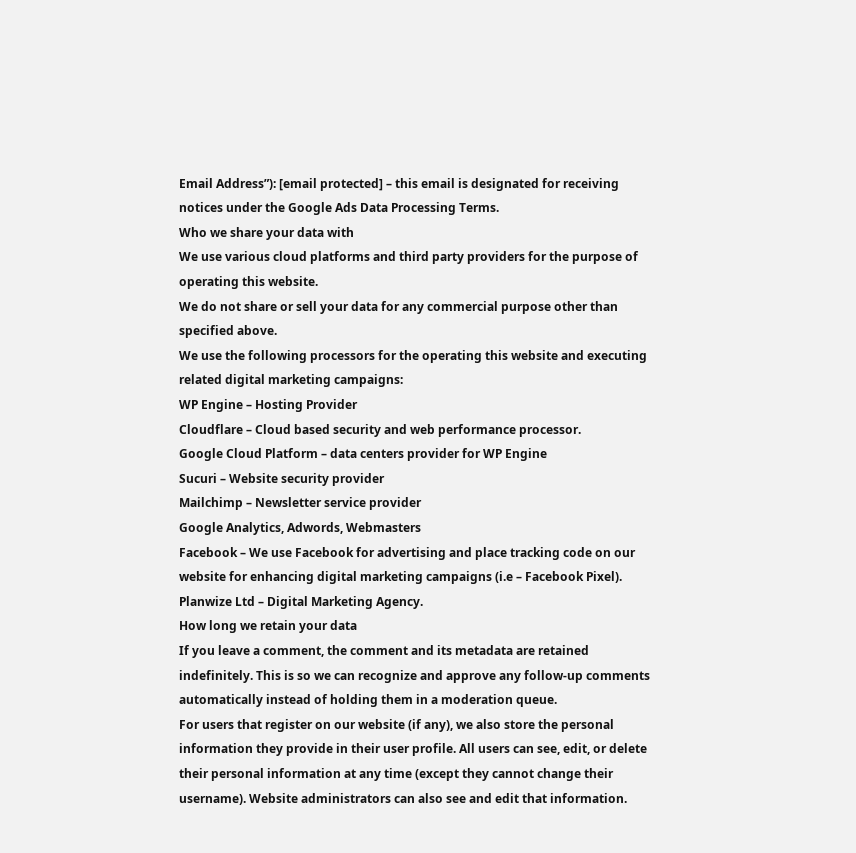Email Address”): [email protected] – this email is designated for receiving notices under the Google Ads Data Processing Terms.
Who we share your data with
We use various cloud platforms and third party providers for the purpose of operating this website.
We do not share or sell your data for any commercial purpose other than specified above.
We use the following processors for the operating this website and executing related digital marketing campaigns:
WP Engine – Hosting Provider
Cloudflare – Cloud based security and web performance processor.
Google Cloud Platform – data centers provider for WP Engine
Sucuri – Website security provider
Mailchimp – Newsletter service provider
Google Analytics, Adwords, Webmasters
Facebook – We use Facebook for advertising and place tracking code on our website for enhancing digital marketing campaigns (i.e – Facebook Pixel).
Planwize Ltd – Digital Marketing Agency.
How long we retain your data
If you leave a comment, the comment and its metadata are retained indefinitely. This is so we can recognize and approve any follow-up comments automatically instead of holding them in a moderation queue.
For users that register on our website (if any), we also store the personal information they provide in their user profile. All users can see, edit, or delete their personal information at any time (except they cannot change their username). Website administrators can also see and edit that information.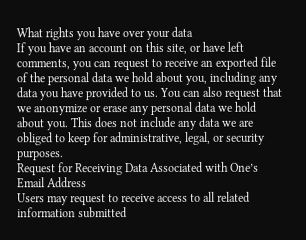What rights you have over your data
If you have an account on this site, or have left comments, you can request to receive an exported file of the personal data we hold about you, including any data you have provided to us. You can also request that we anonymize or erase any personal data we hold about you. This does not include any data we are obliged to keep for administrative, legal, or security purposes.
Request for Receiving Data Associated with One’s Email Address
Users may request to receive access to all related information submitted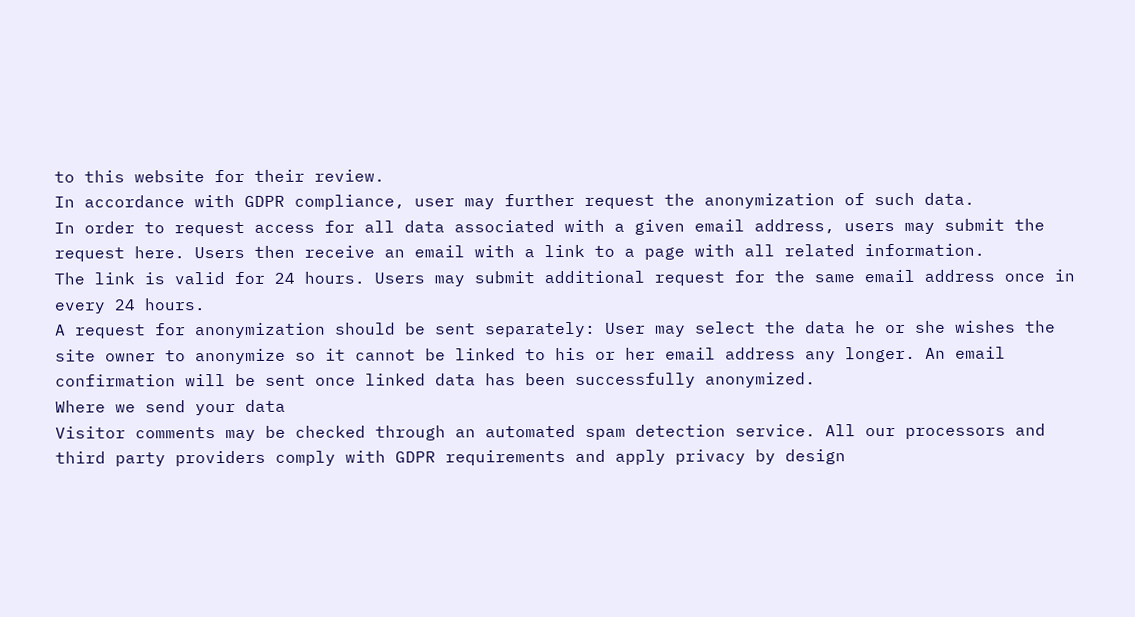to this website for their review.
In accordance with GDPR compliance, user may further request the anonymization of such data.
In order to request access for all data associated with a given email address, users may submit the request here. Users then receive an email with a link to a page with all related information.
The link is valid for 24 hours. Users may submit additional request for the same email address once in every 24 hours.
A request for anonymization should be sent separately: User may select the data he or she wishes the site owner to anonymize so it cannot be linked to his or her email address any longer. An email confirmation will be sent once linked data has been successfully anonymized.
Where we send your data
Visitor comments may be checked through an automated spam detection service. All our processors and third party providers comply with GDPR requirements and apply privacy by design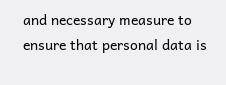and necessary measure to ensure that personal data is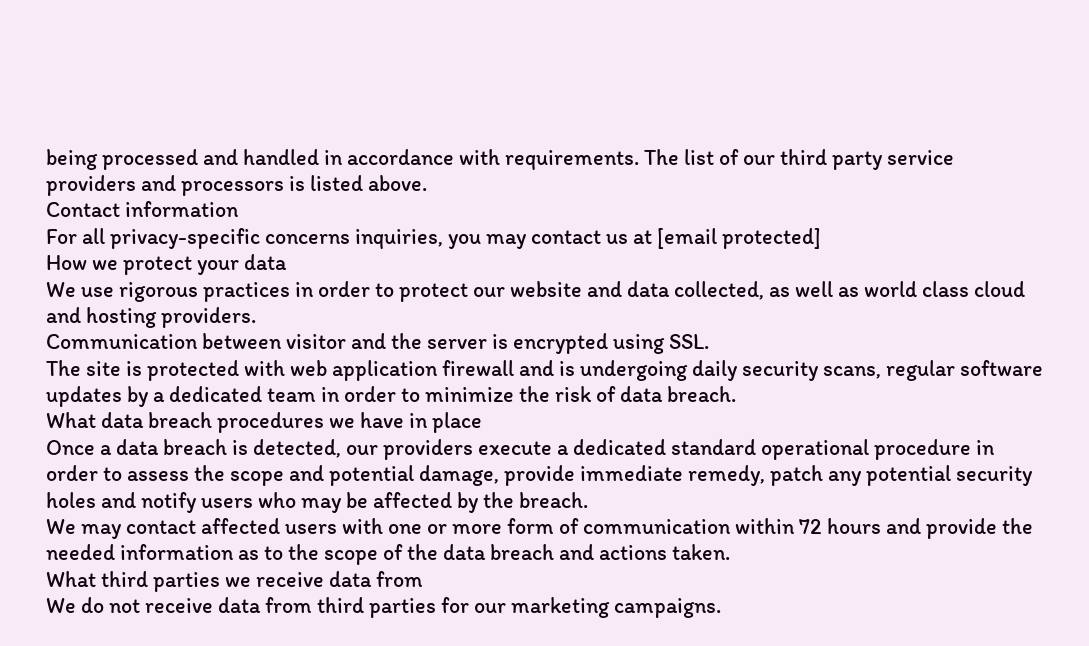being processed and handled in accordance with requirements. The list of our third party service providers and processors is listed above.
Contact information
For all privacy-specific concerns inquiries, you may contact us at [email protected]
How we protect your data
We use rigorous practices in order to protect our website and data collected, as well as world class cloud and hosting providers.
Communication between visitor and the server is encrypted using SSL.
The site is protected with web application firewall and is undergoing daily security scans, regular software updates by a dedicated team in order to minimize the risk of data breach.
What data breach procedures we have in place
Once a data breach is detected, our providers execute a dedicated standard operational procedure in order to assess the scope and potential damage, provide immediate remedy, patch any potential security holes and notify users who may be affected by the breach.
We may contact affected users with one or more form of communication within 72 hours and provide the needed information as to the scope of the data breach and actions taken.
What third parties we receive data from
We do not receive data from third parties for our marketing campaigns.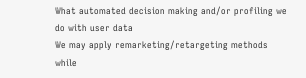What automated decision making and/or profiling we do with user data
We may apply remarketing/retargeting methods while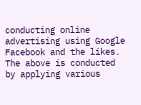conducting online advertising using Google Facebook and the likes.
The above is conducted by applying various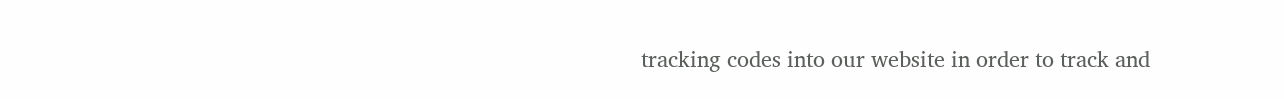tracking codes into our website in order to track and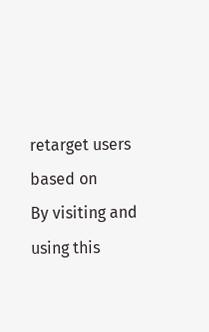retarget users based on
By visiting and using this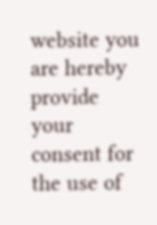website you are hereby provide your consent for the use of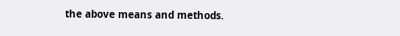the above means and methods.